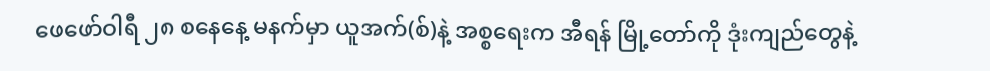ဖေဖော်ဝါရီ ၂၈ စနေနေ့ မနက်မှာ ယူအက်(စ်)နဲ့ အစ္စရေးက အီရန် မြို့တော်ကို ဒုံးကျည်တွေနဲ့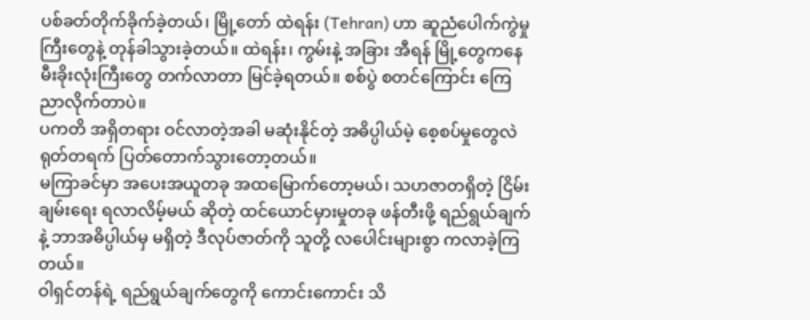ပစ်ခတ်တိုက်ခိုက်ခဲ့တယ်၊ မြို့တော် ထဲရန်း (Tehran) ဟာ ဆူညံပေါက်ကွဲမှုကြီးတွေနဲ့ တုန်ခါသွားခဲ့တယ်။ ထဲရန်း၊ ကွမ်းနဲ့ အခြား အီရန် မြို့တွေကနေ မီးခိုးလုံးကြီးတွေ တက်လာတာ မြင်ခဲ့ရတယ်။ စစ်ပွဲ စတင်ကြောင်း ကြေညာလိုက်တာပဲ။
ပကတိ အရှိတရား ဝင်လာတဲ့အခါ မဆုံးနိုင်တဲ့ အဓိပ္ပါယ်မဲ့ စေ့စပ်မှုတွေလဲ ရုတ်တရက် ပြတ်တောက်သွားတော့တယ်။
မကြာခင်မှာ အပေးအယူတခု အထမြောက်တော့မယ်၊ သဟဇာတရှိတဲ့ ငြိမ်းချမ်းရေး ရလာလိမ့်မယ် ဆိုတဲ့ ထင်ယောင်မှားမှုတခု ဖန်တီးဖို့ ရည်ရွယ်ချက်နဲ့ ဘာအဓိပ္ပါယ်မှ မရှိတဲ့ ဒီလုပ်ဇာတ်ကို သူတို့ လပေါင်းများစွာ ကလာခဲ့ကြတယ်။
ဝါရှင်တန်ရဲ့ ရည်ရွယ်ချက်တွေကို ကောင်းကောင်း သိ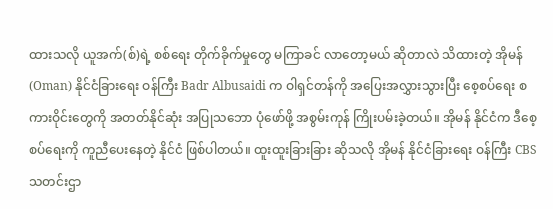ထားသလို ယူအက်(စ်)ရဲ့ စစ်ရေး တိုက်ခိုက်မှုတွေ မကြာခင် လာတော့မယ် ဆိုတာလဲ သိထားတဲ့ အိုမန် (Oman) နိုင်ငံခြားရေး ဝန်ကြီး Badr Albusaidi က ဝါရှင်တန်ကို အပြေးအလွှားသွားပြီး စေ့စပ်ရေး စကားဝိုင်းတွေကို အတတ်နိုင်ဆုံး အပြုသဘော ပုံဖော်ဖို့ အစွမ်းကုန် ကြိုးပမ်းခဲ့တယ်။ အိုမန် နိုင်ငံက ဒီစေ့စပ်ရေးကို ကူညီပေးနေတဲ့ နိုင်ငံ ဖြစ်ပါတယ်။ ထူးထူးခြားခြား ဆိုသလို အိုမန် နိုင်ငံခြားရေး ဝန်ကြီး CBS သတင်းဌာ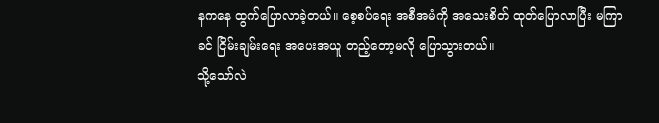နကနေ ထွက်ပြောလာခဲ့တယ်။ စေ့စပ်ရေး အစီအမံကို အသေးစိတ် ထုတ်ပြောလာပြီး မကြာခင် ငြိမ်းချမ်းရေး အပေးအယူ တည့်တော့မလို ပြောသွားတယ်။
သို့သော်လဲ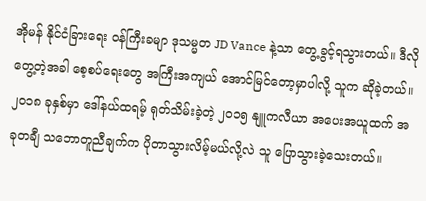အိုမန် နိုင်ငံခြားရေး ဝန်ကြီးခမျာ ဒုသမ္မတ JD Vance နဲ့သာ တွေ့ခွင့်ရသွားတယ်။ ဒီလို တွေ့တဲ့အခါ စေ့စပ်ရေးတွေ အကြီးအကျယ် အောင်မြင်တော့မှာပါလို့ သူက ဆိုခဲ့တယ်။ ၂၀၁၈ ခုနှစ်မှာ ဒေါ်နယ်ထရမ့် ရုတ်သိမ်းခဲ့တဲ့ ၂၀၁၅ နျူကလီယာ အပေးအယူထက် အခုတချီ သဘောတူညီချက်က ပိုတာသွားလိမ့်မယ်လို့လဲ သူ ပြောသွားခဲ့သေးတယ်။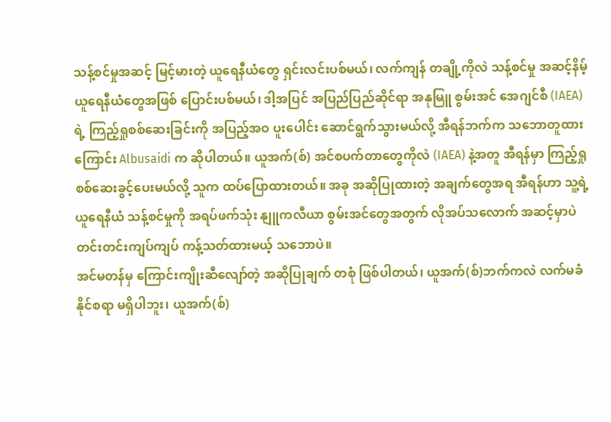သန့်စင်မှုအဆင့် မြင့်မားတဲ့ ယူရေနီယံတွေ ရှင်းလင်းပစ်မယ်၊ လက်ကျန် တချို့ကိုလဲ သန့်စင်မှု အဆင့်နိမ့် ယူရေနီယံတွေအဖြစ် ပြောင်းပစ်မယ်၊ ဒါ့အပြင် အပြည်ပြည်ဆိုင်ရာ အနုမြူ စွမ်းအင် အေဂျင်စီ (IAEA) ရဲ့ ကြည့်ရှုစစ်ဆေးခြင်းကို အပြည့်အဝ ပူးပေါင်း ဆောင်ရွက်သွားမယ်လို့ အီရန်ဘက်က သဘောတူထားကြောင်း Albusaidi က ဆိုပါတယ်။ ယူအက်(စ်) အင်စပက်တာတွေကိုလဲ (IAEA) နဲ့အတူ အီရန်မှာ ကြည့်ရှုစစ်ဆေးခွင့်ပေးမယ်လို့ သူက ထပ်ပြောထားတယ်။ အခု အဆိုပြုထားတဲ့ အချက်တွေအရ အီရန်ဟာ သူ့ရဲ့ ယူရေနီယံ သန့်စင်မှုကို အရပ်ဖက်သုံး နျူကလီယာ စွမ်းအင်တွေအတွက် လိုအပ်သလောက် အဆင့်မှာပဲ တင်းတင်းကျပ်ကျပ် ကန့်သတ်ထားမယ့် သဘောပဲ။
အင်မတန်မှ ကြောင်းကျိုးဆီလျော်တဲ့ အဆိုပြုချက် တစုံ ဖြစ်ပါတယ်၊ ယူအက်(စ်)ဘက်ကလဲ လက်မခံနိုင်စရာ မရှိပါဘူး၊ ယူအက်(စ်)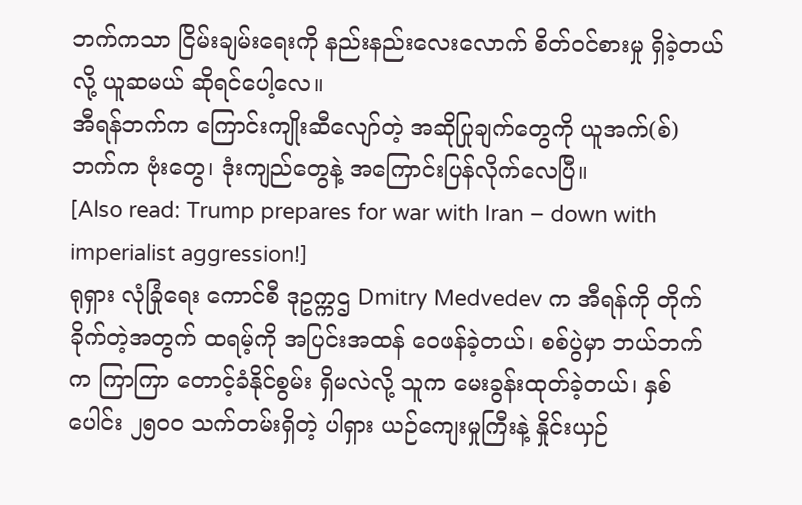ဘက်ကသာ ငြိမ်းချမ်းရေးကို နည်းနည်းလေးလောက် စိတ်ဝင်စားမှု ရှိခဲ့တယ်လို့ ယူဆမယ် ဆိုရင်ပေါ့လေ။
အီရန်ဘက်က ကြောင်းကျိုးဆီလျော်တဲ့ အဆိုပြုချက်တွေကို ယူအက်(စ်)ဘက်က ဗုံးတွေ၊ ဒုံးကျည်တွေနဲ့ အကြောင်းပြန်လိုက်လေပြီ။
[Also read: Trump prepares for war with Iran – down with imperialist aggression!]
ရုရှား လုံခြုံရေး ကောင်စီ ဒုဥက္ကဌ Dmitry Medvedev က အီရန်ကို တိုက်ခိုက်တဲ့အတွက် ထရမ့်ကို အပြင်းအထန် ဝေဖန်ခဲ့တယ်၊ စစ်ပွဲမှာ ဘယ်ဘက်က ကြာကြာ တောင့်ခံနိုင်စွမ်း ရှိမလဲလို့ သူက မေးခွန်းထုတ်ခဲ့တယ်၊ နှစ်ပေါင်း ၂၅၀၀ သက်တမ်းရှိတဲ့ ပါရှား ယဉ်ကျေးမှုကြီးနဲ့ နှိုင်းယှဉ်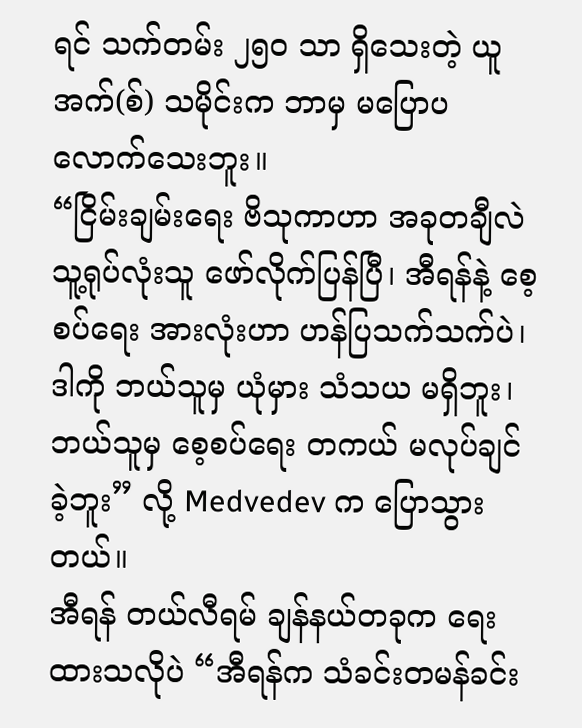ရင် သက်တမ်း ၂၅၀ သာ ရှိသေးတဲ့ ယူအက်(စ်) သမိုင်းက ဘာမှ မပြောပလောက်သေးဘူး။
“ငြိမ်းချမ်းရေး ဗိသုကာဟာ အခုတချီလဲ သူ့ရုပ်လုံးသူ ဖော်လိုက်ပြန်ပြီ၊ အီရန်နဲ့ စေ့စပ်ရေး အားလုံးဟာ ဟန်ပြသက်သက်ပဲ၊ ဒါကို ဘယ်သူမှ ယုံမှား သံသယ မရှိဘူး၊ ဘယ်သူမှ စေ့စပ်ရေး တကယ် မလုပ်ချင်ခဲ့ဘူး” လို့ Medvedev က ပြောသွားတယ်။
အီရန် တယ်လီရမ် ချန်နယ်တခုက ရေးထားသလိုပဲ “အီရန်က သံခင်းတမန်ခင်း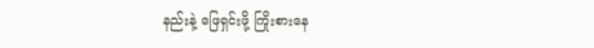နည်းနဲ့ ဖြေရှင်းဖို့ ကြိုးစားနေ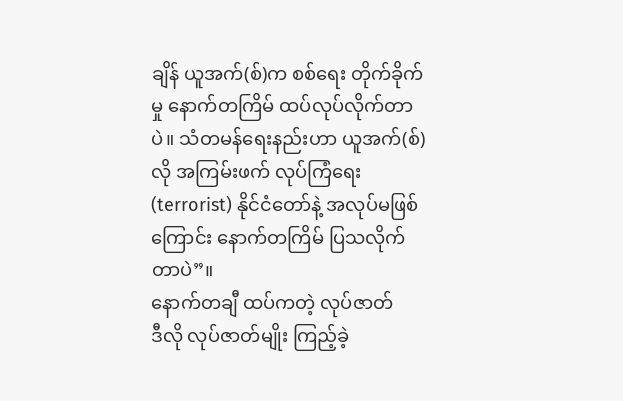ချိန် ယူအက်(စ်)က စစ်ရေး တိုက်ခိုက်မှု နောက်တကြိမ် ထပ်လုပ်လိုက်တာပဲ။ သံတမန်ရေးနည်းဟာ ယူအက်(စ်)လို အကြမ်းဖက် လုပ်ကြံရေး (terrorist) နိုင်ငံတော်နဲ့ အလုပ်မဖြစ်ကြောင်း နောက်တကြိမ် ပြသလိုက်တာပဲ”။
နောက်တချီ ထပ်ကတဲ့ လုပ်ဇာတ်
ဒီလို လုပ်ဇာတ်မျိုး ကြည့်ခဲ့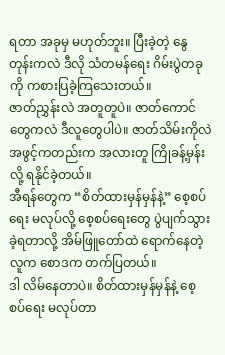ရတာ အခုမှ မဟုတ်ဘူး။ ပြီးခဲ့တဲ့ နွေတုန်းကလဲ ဒီလို သံတမန်ရေး ဂိမ်းပွဲတခုကို ကစားပြခဲ့ကြသေးတယ်။
ဇာတ်ညွှန်းလဲ အတူတူပဲ။ ဇာတ်ကောင်တွေကလဲ ဒီလူတွေပါပဲ။ ဇာတ်သိမ်းကိုလဲ အဖွင့်ကတည်းက အလားတူ ကြိုခန့်မှန်းလို့ ရနိုင်ခဲ့တယ်။
အီရန်တွေက “စိတ်ထားမှန်မှန်နဲ့” စေ့စပ်ရေး မလုပ်လို့ စေ့စပ်ရေးတွေ ပွဲပျက်သွားခဲ့ရတာလို့ အိမ်ဖြူတော်ထဲ ရောက်နေတဲ့ လူက စောဒက တက်ပြတယ်။
ဒါ လိမ်နေတာပဲ။ စိတ်ထားမှန်မှန်နဲ့ စေ့စပ်ရေး မလုပ်တာ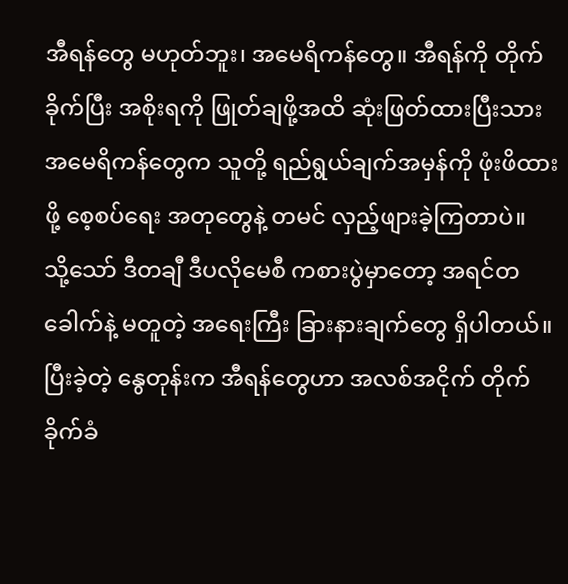အီရန်တွေ မဟုတ်ဘူး၊ အမေရိကန်တွေ။ အီရန်ကို တိုက်ခိုက်ပြီး အစိုးရကို ဖြုတ်ချဖို့အထိ ဆုံးဖြတ်ထားပြီးသား အမေရိကန်တွေက သူတို့ ရည်ရွယ်ချက်အမှန်ကို ဖုံးဖိထားဖို့ စေ့စပ်ရေး အတုတွေနဲ့ တမင် လှည့်ဖျားခဲ့ကြတာပဲ။
သို့သော် ဒီတချီ ဒီပလိုမေစီ ကစားပွဲမှာတော့ အရင်တခေါက်နဲ့ မတူတဲ့ အရေးကြီး ခြားနားချက်တွေ ရှိပါတယ်။
ပြီးခဲ့တဲ့ နွေတုန်းက အီရန်တွေဟာ အလစ်အငိုက် တိုက်ခိုက်ခံ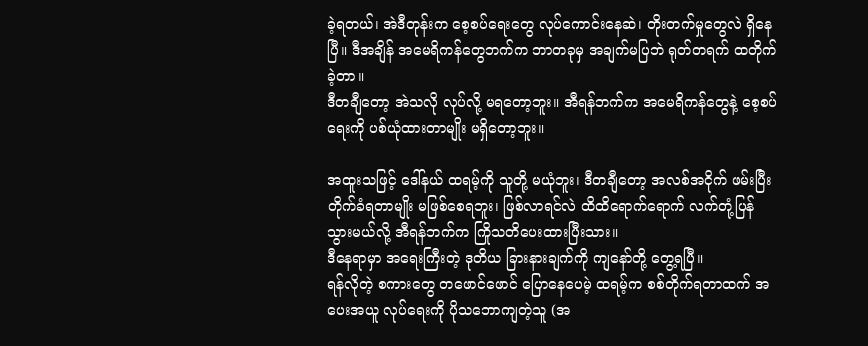ခဲ့ရတယ်၊ အဲဒီတုန်းက စေ့စပ်ရေးတွေ လုပ်ကောင်းနေဆဲ၊ တိုးတက်မှုတွေလဲ ရှိနေပြီ။ ဒီအချိန် အမေရိကန်တွေဘက်က ဘာတခုမှ အချက်မပြဘဲ ရုတ်တရက် ထတိုက်ခဲ့တာ။
ဒီတချီတော့ အဲသလို လုပ်လို့ မရတော့ဘူး။ အီရန်ဘက်က အမေရိကန်တွေနဲ့ စေ့စပ်ရေးကို ပစ်ယုံထားတာမျိုး မရှိတော့ဘူး။

အထူးသဖြင့် ဒေါ်နယ် ထရမ့်ကို သူတို့ မယုံဘူး၊ ဒီတချီတော့ အလစ်အငိုက် ဖမ်းပြီး တိုက်ခံရတာမျိုး မဖြစ်စေရဘူး၊ ဖြစ်လာရင်လဲ ထိထိရောက်ရောက် လက်တုံ့ပြန်သွားမယ်လို့ အီရန်ဘက်က ကြိုသတိပေးထားပြီးသား။
ဒီနေရာမှာ အရေးကြီးတဲ့ ဒုတိယ ခြားနားချက်ကို ကျနော်တို့ တွေ့ရပြီ။
ရန်လိုတဲ့ စကားတွေ တဖောင်ဖောင် ပြောနေပေမဲ့ ထရမ့်က စစ်တိုက်ရတာထက် အပေးအယူ လုပ်ရေးကို ပိုသဘောကျတဲ့သူ (အ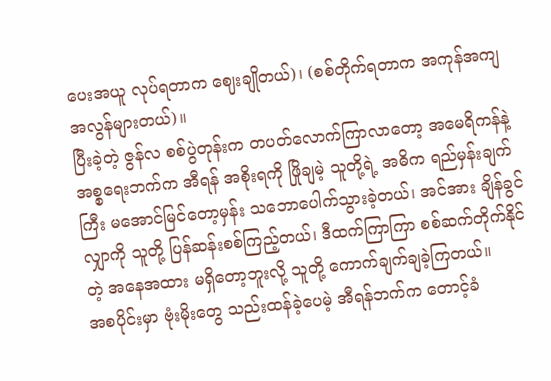ပေးအယူ လုပ်ရတာက ဈေးချိုတယ်)၊ (စစ်တိုက်ရတာက အကုန်အကျ အလွန်များတယ်)။
ပြီးခဲ့တဲ့ ဇွန်လ စစ်ပွဲတုန်းက တပတ်လောက်ကြာလာတော့ အမေရိကန်နဲ့ အစ္စရေးဘက်က အီရန် အစိုးရကို ဖြိုချမဲ့ သူတို့ရဲ့ အဓိက ရည်မှန်းချက်ကြီး မအောင်မြင်တော့မှန်း သဘောပေါက်သွားခဲ့တယ်၊ အင်အား ချိန်ခွင်လျှာကို သူတို့ ပြန်ဆန်းစစ်ကြည့်တယ်၊ ဒီထက်ကြာကြာ စစ်ဆက်တိုက်နိုင်တဲ့ အနေအထား မရှိတော့ဘူးလို့ သူတို့ ကောက်ချက်ချခဲ့ကြတယ်။
အစပိုင်းမှာ ဗုံးမိုးတွေ သည်းထန်ခဲ့ပေမဲ့ အီရန်ဘက်က တောင့်ခံ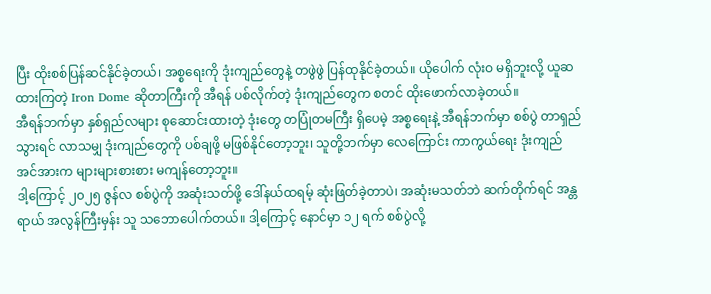ပြီး ထိုးစစ်ပြန်ဆင်နိုင်ခဲ့တယ်၊ အစ္စရေးကို ဒုံးကျည်တွေနဲ့ တဖွဲဖွဲ ပြန်ထုနိုင်ခဲ့တယ်။ ယိုပေါက် လုံးဝ မရှိဘူးလို့ ယူဆထားကြတဲ့ Iron Dome ဆိုတာကြီးကို အီရန် ပစ်လိုက်တဲ့ ဒုံးကျည်တွေက စတင် ထိုးဖောက်လာခဲ့တယ်။
အီရန်ဘက်မှာ နှစ်ရှည်လများ စုဆောင်းထားတဲ့ ဒုံးတွေ တပြုံတမကြီး ရှိပေမဲ့ အစ္စရေးနဲ့ အီရန်ဘက်မှာ စစ်ပွဲ တာရှည်သွားရင် လာသမျှ ဒုံးကျည်တွေကို ပစ်ချဖို့ မဖြစ်နိုင်တော့ဘူး၊ သူတို့ဘက်မှာ လေကြောင်း ကာကွယ်ရေး ဒုံးကျည် အင်အားက များများစားစား မကျန်တော့ဘူး။
ဒါ့ကြောင့် ၂၀၂၅ ဇွန်လ စစ်ပွဲကို အဆုံးသတ်ဖို့ ဒေါ်နယ်ထရမ့် ဆုံးဖြတ်ခဲ့တာပဲ၊ အဆုံးမသတ်ဘဲ ဆက်တိုက်ရင် အန္တရာယ် အလွန်ကြီးမှန်း သူ သဘောပေါက်တယ်။ ဒါ့ကြောင့် နောင်မှာ ၁၂ ရက် စစ်ပွဲလို့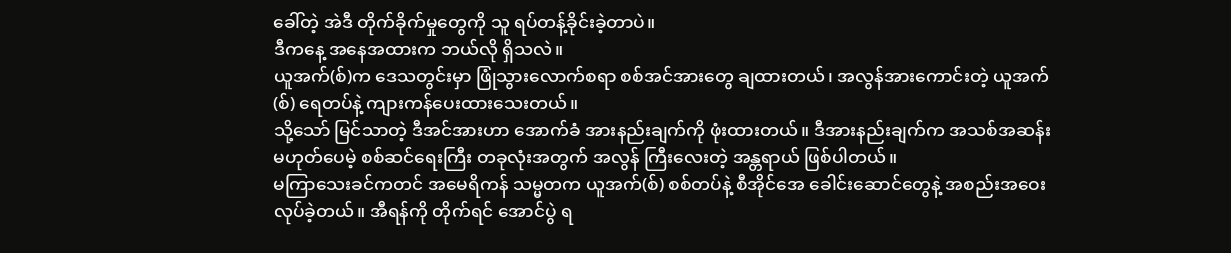ခေါ်တဲ့ အဲဒီ တိုက်ခိုက်မှုတွေကို သူ ရပ်တန့်ခိုင်းခဲ့တာပဲ။
ဒီကနေ့ အနေအထားက ဘယ်လို ရှိသလဲ။
ယူအက်(စ်)က ဒေသတွင်းမှာ ဖြုံသွားလောက်စရာ စစ်အင်အားတွေ ချထားတယ်၊ အလွန်အားကောင်းတဲ့ ယူအက်(စ်) ရေတပ်နဲ့ ကျားကန်ပေးထားသေးတယ်။
သို့သော် မြင်သာတဲ့ ဒီအင်အားဟာ အောက်ခံ အားနည်းချက်ကို ဖုံးထားတယ်။ ဒီအားနည်းချက်က အသစ်အဆန်း မဟုတ်ပေမဲ့ စစ်ဆင်ရေးကြီး တခုလုံးအတွက် အလွန် ကြီးလေးတဲ့ အန္တရာယ် ဖြစ်ပါတယ်။
မကြာသေးခင်ကတင် အမေရိကန် သမ္မတက ယူအက်(စ်) စစ်တပ်နဲ့ စီအိုင်အေ ခေါင်းဆောင်တွေနဲ့ အစည်းအဝေး လုပ်ခဲ့တယ်။ အီရန်ကို တိုက်ရင် အောင်ပွဲ ရ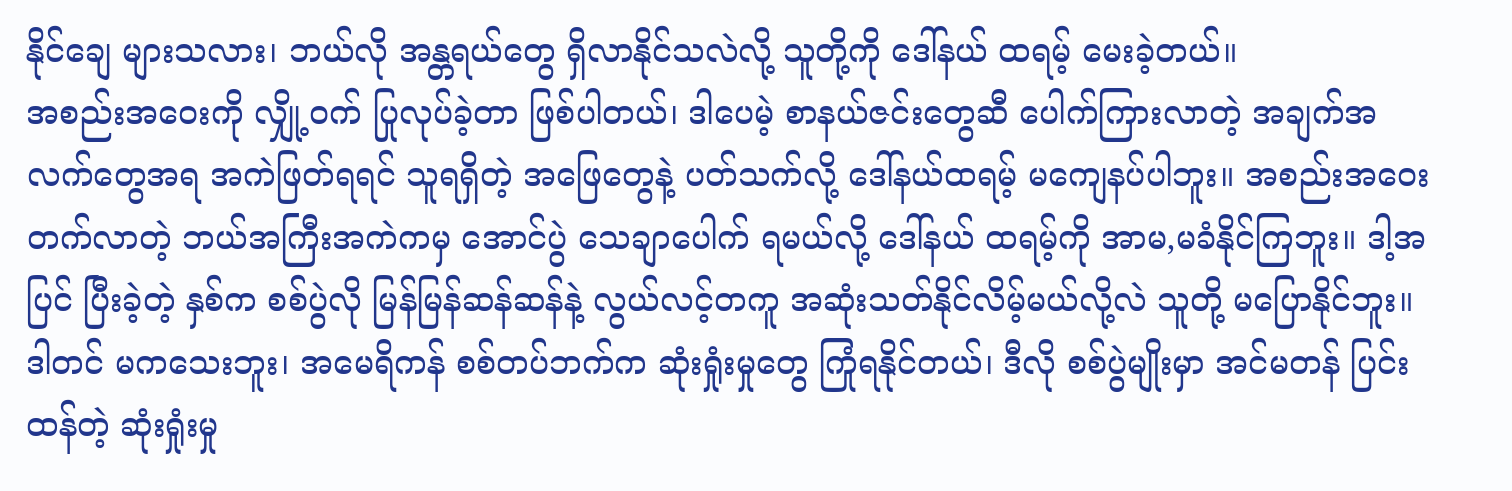နိုင်ချေ များသလား၊ ဘယ်လို အန္တရယ်တွေ ရှိလာနိုင်သလဲလို့ သူတို့ကို ဒေါ်နယ် ထရမ့် မေးခဲ့တယ်။
အစည်းအဝေးကို လျှို့ဝက် ပြုလုပ်ခဲ့တာ ဖြစ်ပါတယ်၊ ဒါပေမဲ့ စာနယ်ဇင်းတွေဆီ ပေါက်ကြားလာတဲ့ အချက်အလက်တွေအရ အကဲဖြတ်ရရင် သူရရှိတဲ့ အဖြေတွေနဲ့ ပတ်သက်လို့ ဒေါ်နယ်ထရမ့် မကျေနပ်ပါဘူး။ အစည်းအဝေး တက်လာတဲ့ ဘယ်အကြီးအကဲကမှ အောင်ပွဲ သေချာပေါက် ရမယ်လို့ ဒေါ်နယ် ထရမ့်ကို အာမ,မခံနိုင်ကြဘူး။ ဒါ့အပြင် ပြီးခဲ့တဲ့ နှစ်က စစ်ပွဲလို မြန်မြန်ဆန်ဆန်နဲ့ လွယ်လင့်တကူ အဆုံးသတ်နိုင်လိမ့်မယ်လို့လဲ သူတို့ မပြောနိုင်ဘူး။
ဒါတင် မကသေးဘူး၊ အမေရိကန် စစ်တပ်ဘက်က ဆုံးရှုံးမှုတွေ ကြုံရနိုင်တယ်၊ ဒီလို စစ်ပွဲမျိုးမှာ အင်မတန် ပြင်းထန်တဲ့ ဆုံးရှုံးမှု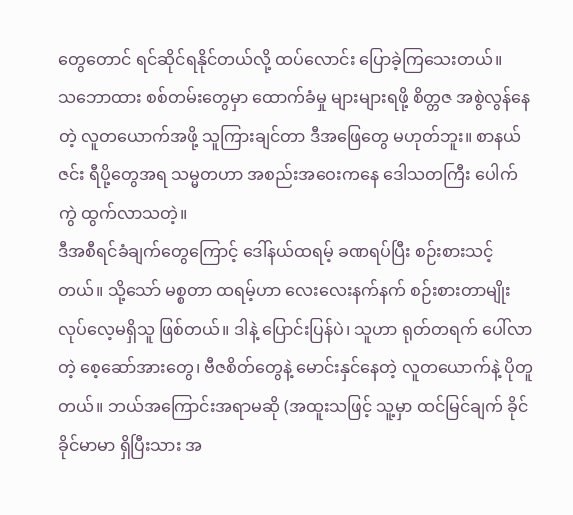တွေတောင် ရင်ဆိုင်ရနိုင်တယ်လို့ ထပ်လောင်း ပြောခဲ့ကြသေးတယ်။
သဘောထား စစ်တမ်းတွေမှာ ထောက်ခံမှု များများရဖို့ စိတ္တဇ အစွဲလွန်နေတဲ့ လူတယောက်အဖို့ သူကြားချင်တာ ဒီအဖြေတွေ မဟုတ်ဘူး။ စာနယ်ဇင်း ရီပို့တွေအရ သမ္မတဟာ အစည်းအဝေးကနေ ဒေါသတကြီး ပေါက်ကွဲ ထွက်လာသတဲ့။
ဒီအစီရင်ခံချက်တွေကြောင့် ဒေါ်နယ်ထရမ့် ခဏရပ်ပြီး စဉ်းစားသင့်တယ်။ သို့သော် မစ္စတာ ထရမ့်ဟာ လေးလေးနက်နက် စဉ်းစားတာမျိုး လုပ်လေ့မရှိသူ ဖြစ်တယ်။ ဒါနဲ့ ပြောင်းပြန်ပဲ၊ သူဟာ ရုတ်တရက် ပေါ်လာတဲ့ စေ့ဆော်အားတွေ၊ ဗီဇစိတ်တွေနဲ့ မောင်းနှင်နေတဲ့ လူတယောက်နဲ့ ပိုတူတယ်။ ဘယ်အကြောင်းအရာမဆို (အထူးသဖြင့် သူ့မှာ ထင်မြင်ချက် ခိုင်ခိုင်မာမာ ရှိပြီးသား အ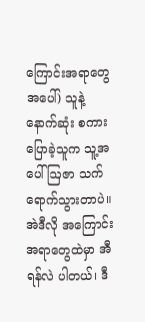ကြောင်းအရာတွေအပေါ်) သူနဲ့ နောက်ဆုံး စကားပြောခဲ့သူက သူ့အပေါ် ဩဇာ သက်ရောက်သွားတာပဲ။ အဲဒီလို အကြောင်းအရာတွေထဲမှာ အီရန်လဲ ပါတယ်၊ ဒီ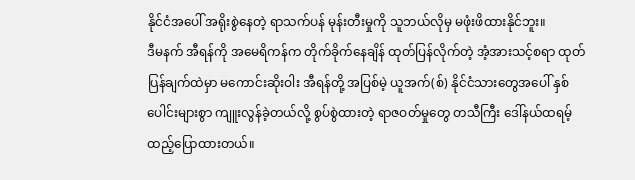နိုင်ငံအပေါ် အရိုးစွဲနေတဲ့ ရာသက်ပန် မုန်းတီးမှုကို သူဘယ်လိုမှ မဖုံးဖိထားနိုင်ဘူး။
ဒီမနက် အီရန်ကို အမေရိကန်က တိုက်ခိုက်နေချိန် ထုတ်ပြန်လိုက်တဲ့ အံ့အားသင့်စရာ ထုတ်ပြန်ချက်ထဲမှာ မကောင်းဆိုးဝါး အီရန်တို့ အပြစ်မဲ့ ယူအက်(စ်) နိုင်ငံသားတွေအပေါ် နှစ်ပေါင်းများစွာ ကျူးလွန်ခဲ့တယ်လို့ စွပ်စွဲထားတဲ့ ရာဇဝတ်မှုတွေ တသီကြီး ဒေါ်နယ်ထရမ့် ထည့်ပြောထားတယ်။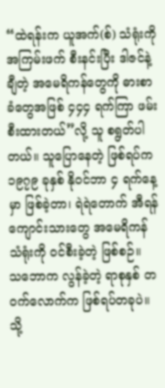“ထဲရန်းက ယူအက်(စ်) သံရုံးကို အကြမ်းဖက် စီးနင်းပြီး ဒါဇင်နဲ့ချီတဲ့ အမေရိကန်တွေကို ဓားစာခံတွေအဖြစ် ၄၄၄ ရက်ကြာ ဖမ်းစီးထားတယ်”လို့ သူ စရွတ်ပါတယ်။ သူပြောနေတဲ့ ဖြစ်ရပ်က ၁၉၇၉ ခုနှစ် နိုဝင်ဘာ ၄ ရက်နေ့မှာ ဖြစ်ခဲ့တာ၊ ရဲရဲတောက် အီရန် ကျောင်းသားတွေ အမေရိကန် သံရုံးကို ဝင်စီးခဲ့တဲ့ ဖြစ်စဉ်။
သဘောက လွန်ခဲ့တဲ့ ရာစုနှစ် တဝက်လောက်က ဖြစ်ရပ်တခုပဲ။ သို့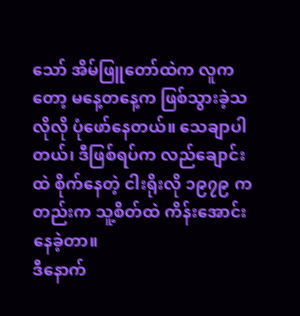သော် အိမ်ဖြူတော်ထဲက လူကတော့ မနေ့တနေ့က ဖြစ်သွားခဲ့သလိုလို ပုံဖော်နေတယ်။ သေချာပါတယ်၊ ဒီဖြစ်ရပ်က လည်ချောင်းထဲ စိုက်နေတဲ့ ငါးရိုးလို ၁၉၇၉ ကတည်းက သူ့စိတ်ထဲ ကိန်းအောင်းနေခဲ့တာ။
ဒီနောက်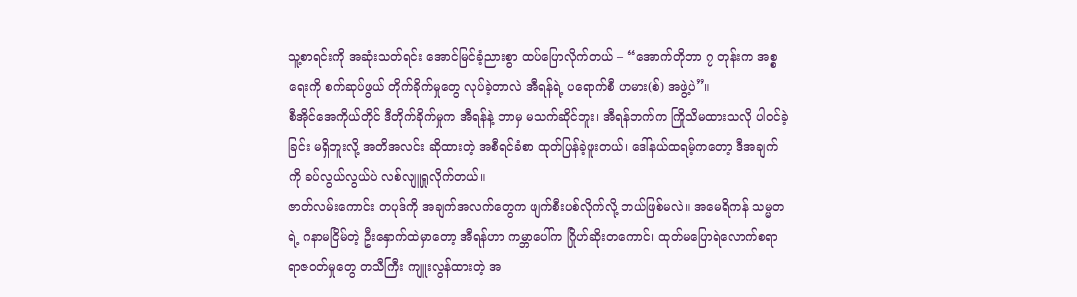သူ့စာရင်းကို အဆုံးသတ်ရင်း အောင်မြင်ခံ့ညားစွာ ထပ်ပြောလိုက်တယ် – “အောက်တိုဘာ ၇ တုန်းက အစ္စရေးကို စက်ဆုပ်ဖွယ် တိုက်ခိုက်မှုတွေ လုပ်ခဲ့တာလဲ အီရန်ရဲ့ ပရောက်စီ ဟမား(စ်) အဖွဲ့ပဲ”။
စီအိုင်အေကိုယ်တိုင် ဒီတိုက်ခိုက်မှုက အီရန်နဲ့ ဘာမှ မသက်ဆိုင်ဘူး၊ အီရန်ဘက်က ကြိုသိမထားသလို ပါဝင်ခဲ့ခြင်း မရှိဘူးလို့ အတိအလင်း ဆိုထားတဲ့ အစီရင်ခံစာ ထုတ်ပြန်ခဲ့ဖူးတယ်၊ ဒေါ်နယ်ထရမ့်ကတော့ ဒီအချက်ကို ခပ်လွယ်လွယ်ပဲ လစ်လျူရှုလိုက်တယ်။
ဇာတ်လမ်းကောင်း တပုဒ်ကို အချက်အလက်တွေက ဖျက်စီးပစ်လိုက်လို့ ဘယ်ဖြစ်မလဲ။ အမေရိကန် သမ္မတရဲ့ ဂနာမငြိမ်တဲ့ ဦးနှောက်ထဲမှာတော့ အီရန်ဟာ ကမ္ဘာပေါ်က ဂြိုဟ်ဆိုးတကောင်၊ ထုတ်မပြောရဲလောက်စရာ ရာဇဝတ်မှုတွေ တသီကြီး ကျူးလွန်ထားတဲ့ အ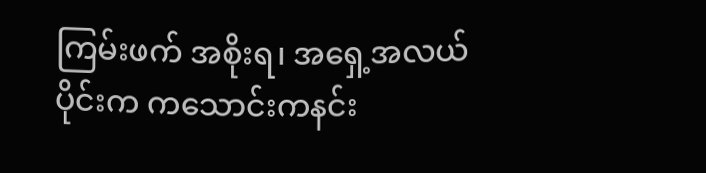ကြမ်းဖက် အစိုးရ၊ အရှေ့အလယ်ပိုင်းက ကသောင်းကနင်း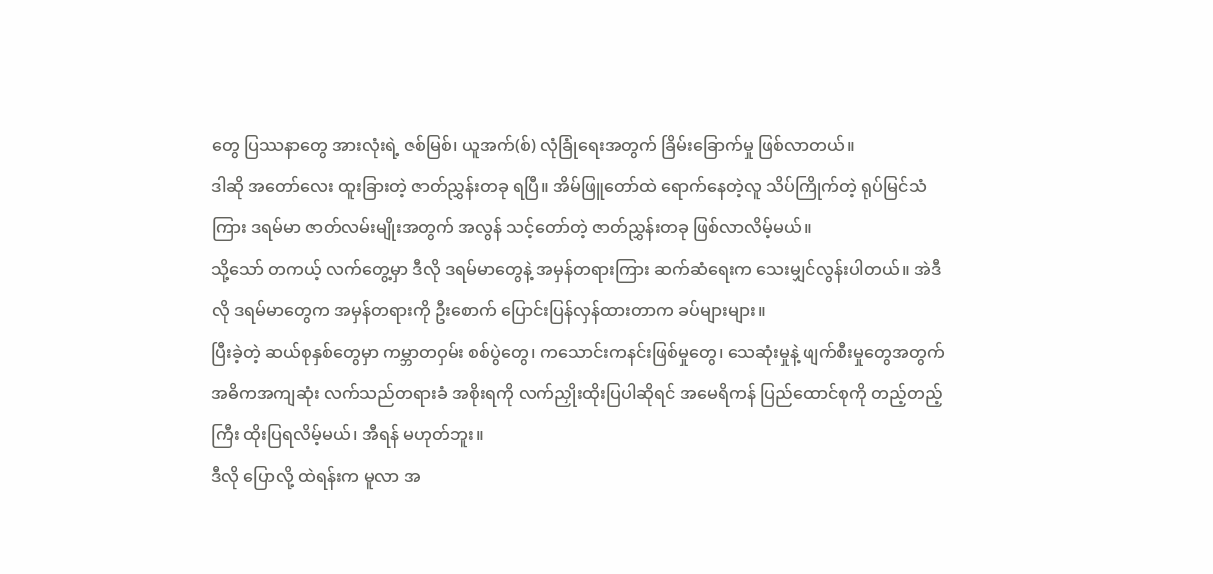တွေ ပြဿနာတွေ အားလုံးရဲ့ ဇစ်မြစ်၊ ယူအက်(စ်) လုံခြုံရေးအတွက် ခြိမ်းခြောက်မှု ဖြစ်လာတယ်။
ဒါဆို အတော်လေး ထူးခြားတဲ့ ဇာတ်ညွှန်းတခု ရပြီ။ အိမ်ဖြူတော်ထဲ ရောက်နေတဲ့လူ သိပ်ကြိုက်တဲ့ ရုပ်မြင်သံကြား ဒရမ်မာ ဇာတ်လမ်းမျိုးအတွက် အလွန် သင့်တော်တဲ့ ဇာတ်ညွှန်းတခု ဖြစ်လာလိမ့်မယ်။
သို့သော် တကယ့် လက်တွေ့မှာ ဒီလို ဒရမ်မာတွေနဲ့ အမှန်တရားကြား ဆက်ဆံရေးက သေးမျှင်လွန်းပါတယ်။ အဲဒီလို ဒရမ်မာတွေက အမှန်တရားကို ဦးစောက် ပြောင်းပြန်လှန်ထားတာက ခပ်များများ။
ပြီးခဲ့တဲ့ ဆယ်စုနှစ်တွေမှာ ကမ္ဘာတဝှမ်း စစ်ပွဲတွေ၊ ကသောင်းကနင်းဖြစ်မှုတွေ၊ သေဆုံးမှုနဲ့ ဖျက်စီးမှုတွေအတွက် အဓိကအကျဆုံး လက်သည်တရားခံ အစိုးရကို လက်ညှိုးထိုးပြပါဆိုရင် အမေရိကန် ပြည်ထောင်စုကို တည့်တည့်ကြီး ထိုးပြရလိမ့်မယ်၊ အီရန် မဟုတ်ဘူး။
ဒီလို ပြောလို့ ထဲရန်းက မူလာ အ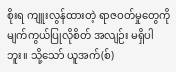စိုးရ ကျူးလွန်ထားတဲ့ ရာဇဝတ်မှုတွေကို မျက်ကွယ်ပြုလိုစိတ် အလျဉ်း မရှိပါဘူး။ သို့သော် ယူအက်(စ်)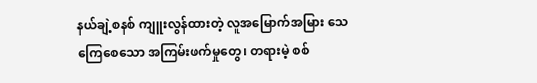နယ်ချဲ့စနစ် ကျူးလွန်ထားတဲ့ လူအမြောက်အမြား သေကြေစေသော အကြမ်းဖက်မှုတွေ၊ တရားမဲ့ စစ်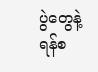ပွဲတွေနဲ့ ရန်စ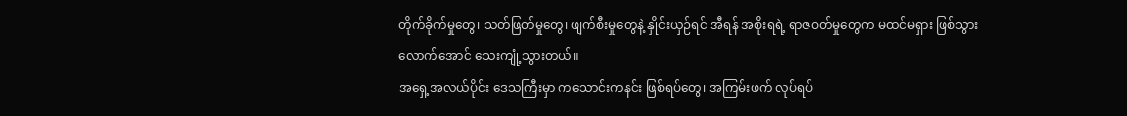တိုက်ခိုက်မှုတွေ၊ သတ်ဖြတ်မှုတွေ၊ ဖျက်စီးမှုတွေနဲ့ နှိုင်းယှဉ်ရင် အီရန် အစိုးရရဲ့ ရာဇဝတ်မှုတွေက မထင်မရှား ဖြစ်သွားလောက်အောင် သေးကျုံ့သွားတယ်။
အရှေ့အလယ်ပိုင်း ဒေသကြီးမှာ ကသောင်းကနင်း ဖြစ်ရပ်တွေ၊ အကြမ်းဖက် လုပ်ရပ်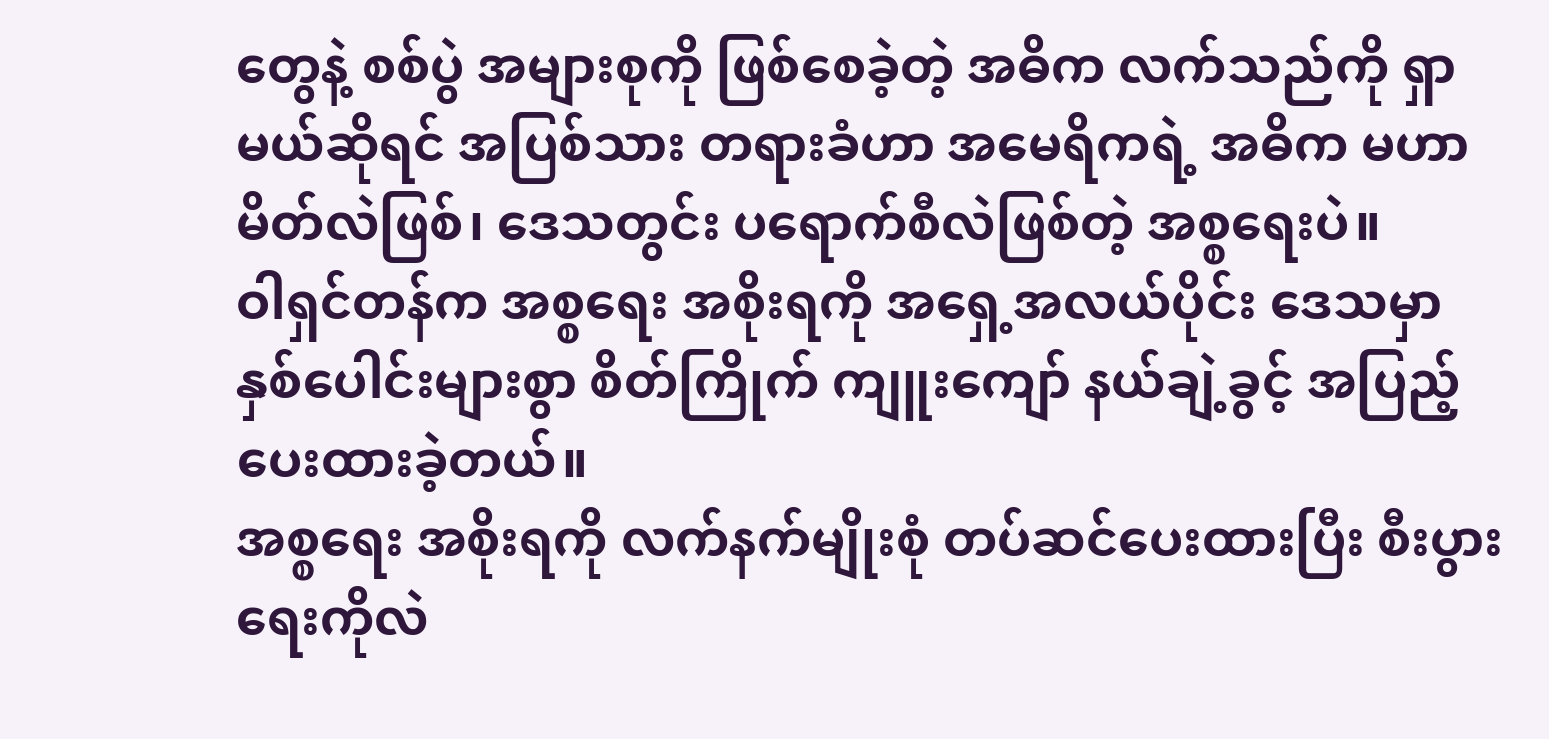တွေနဲ့ စစ်ပွဲ အများစုကို ဖြစ်စေခဲ့တဲ့ အဓိက လက်သည်ကို ရှာမယ်ဆိုရင် အပြစ်သား တရားခံဟာ အမေရိကရဲ့ အဓိက မဟာမိတ်လဲဖြစ်၊ ဒေသတွင်း ပရောက်စီလဲဖြစ်တဲ့ အစ္စရေးပဲ။
ဝါရှင်တန်က အစ္စရေး အစိုးရကို အရှေ့အလယ်ပိုင်း ဒေသမှာ နှစ်ပေါင်းများစွာ စိတ်ကြိုက် ကျူးကျော် နယ်ချဲ့ခွင့် အပြည့် ပေးထားခဲ့တယ်။
အစ္စရေး အစိုးရကို လက်နက်မျိုးစုံ တပ်ဆင်ပေးထားပြီး စီးပွားရေးကိုလဲ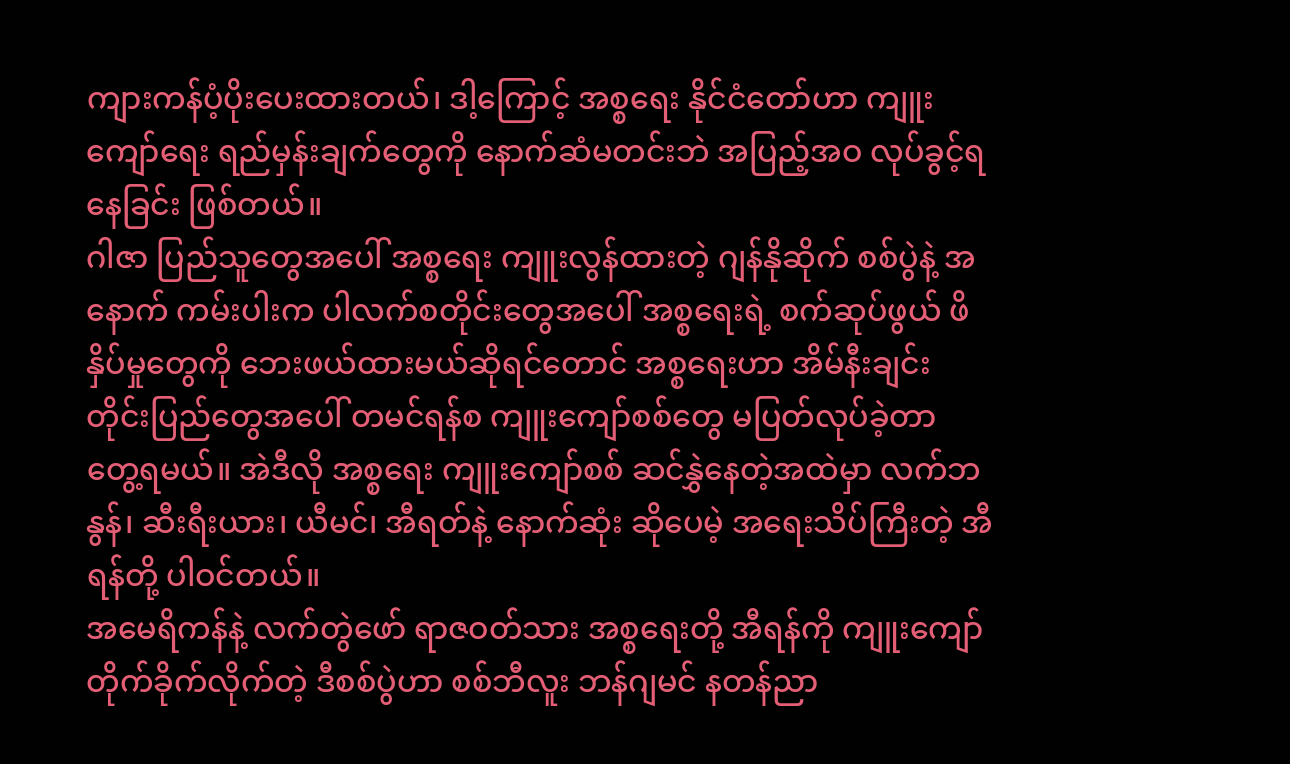ကျားကန်ပံ့ပိုးပေးထားတယ်၊ ဒါ့ကြောင့် အစ္စရေး နိုင်ငံတော်ဟာ ကျူးကျော်ရေး ရည်မှန်းချက်တွေကို နောက်ဆံမတင်းဘဲ အပြည့်အဝ လုပ်ခွင့်ရနေခြင်း ဖြစ်တယ်။
ဂါဇာ ပြည်သူတွေအပေါ် အစ္စရေး ကျူးလွန်ထားတဲ့ ဂျန်နိုဆိုက် စစ်ပွဲနဲ့ အနောက် ကမ်းပါးက ပါလက်စတိုင်းတွေအပေါ် အစ္စရေးရဲ့ စက်ဆုပ်ဖွယ် ဖိနှိပ်မှုတွေကို ဘေးဖယ်ထားမယ်ဆိုရင်တောင် အစ္စရေးဟာ အိမ်နီးချင်း တိုင်းပြည်တွေအပေါ် တမင်ရန်စ ကျူးကျော်စစ်တွေ မပြတ်လုပ်ခဲ့တာ တွေ့ရမယ်။ အဲဒီလို အစ္စရေး ကျူးကျော်စစ် ဆင်နွှဲနေတဲ့အထဲမှာ လက်ဘနွန်၊ ဆီးရီးယား၊ ယီမင်၊ အီရတ်နဲ့ နောက်ဆုံး ဆိုပေမဲ့ အရေးသိပ်ကြီးတဲ့ အီရန်တို့ ပါဝင်တယ်။
အမေရိကန်နဲ့ လက်တွဲဖော် ရာဇဝတ်သား အစ္စရေးတို့ အီရန်ကို ကျူးကျော် တိုက်ခိုက်လိုက်တဲ့ ဒီစစ်ပွဲဟာ စစ်ဘီလူး ဘန်ဂျမင် နတန်ညာ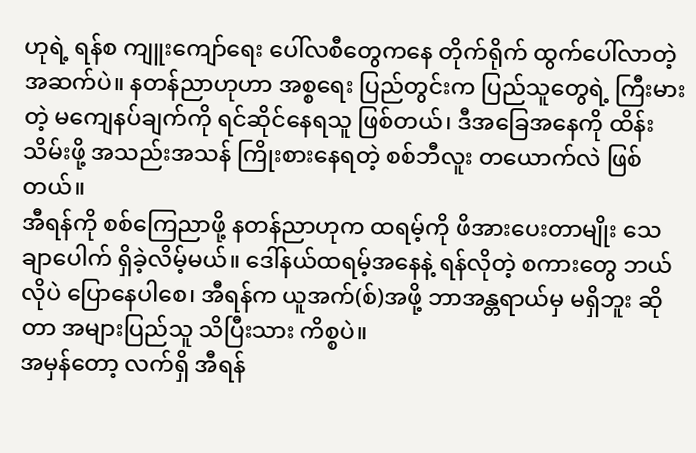ဟုရဲ့ ရန်စ ကျူးကျော်ရေး ပေါ်လစီတွေကနေ တိုက်ရိုက် ထွက်ပေါ်လာတဲ့ အဆက်ပဲ။ နတန်ညာဟုဟာ အစ္စရေး ပြည်တွင်းက ပြည်သူတွေရဲ့ ကြီးမားတဲ့ မကျေနပ်ချက်ကို ရင်ဆိုင်နေရသူ ဖြစ်တယ်၊ ဒီအခြေအနေကို ထိန်းသိမ်းဖို့ အသည်းအသန် ကြိုးစားနေရတဲ့ စစ်ဘီလူး တယောက်လဲ ဖြစ်တယ်။
အီရန်ကို စစ်ကြေညာဖို့ နတန်ညာဟုက ထရမ့်ကို ဖိအားပေးတာမျိုး သေချာပေါက် ရှိခဲ့လိမ့်မယ်။ ဒေါ်နယ်ထရမ့်အနေနဲ့ ရန်လိုတဲ့ စကားတွေ ဘယ်လိုပဲ ပြောနေပါစေ၊ အီရန်က ယူအက်(စ်)အဖို့ ဘာအန္တရာယ်မှ မရှိဘူး ဆိုတာ အများပြည်သူ သိပြီးသား ကိစ္စပဲ။
အမှန်တော့ လက်ရှိ အီရန်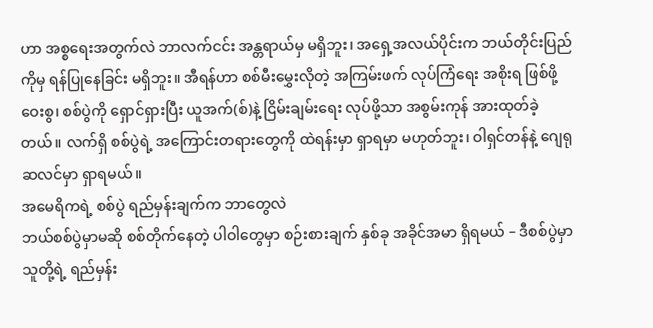ဟာ အစ္စရေးအတွက်လဲ ဘာလက်ငင်း အန္တရာယ်မှ မရှိဘူး၊ အရှေ့အလယ်ပိုင်းက ဘယ်တိုင်းပြည်ကိုမှ ရန်ပြုနေခြင်း မရှိဘူး။ အီရန်ဟာ စစ်မီးမွှေးလိုတဲ့ အကြမ်းဖက် လုပ်ကြံရေး အစိုးရ ဖြစ်ဖို့ ဝေးစွ၊ စစ်ပွဲကို ရှောင်ရှားပြီး ယူအက်(စ်)နဲ့ ငြိမ်းချမ်းရေး လုပ်ဖို့သာ အစွမ်းကုန် အားထုတ်ခဲ့တယ်။ လက်ရှိ စစ်ပွဲရဲ့ အကြောင်းတရားတွေကို ထဲရန်းမှာ ရှာရမှာ မဟုတ်ဘူး၊ ဝါရှင်တန်နဲ့ ဂျေရုဆလင်မှာ ရှာရမယ်။
အမေရိကရဲ့ စစ်ပွဲ ရည်မှန်းချက်က ဘာတွေလဲ
ဘယ်စစ်ပွဲမှာမဆို စစ်တိုက်နေတဲ့ ပါဝါတွေမှာ စဉ်းစားချက် နှစ်ခု အခိုင်အမာ ရှိရမယ် – ဒီစစ်ပွဲမှာ သူတို့ရဲ့ ရည်မှန်း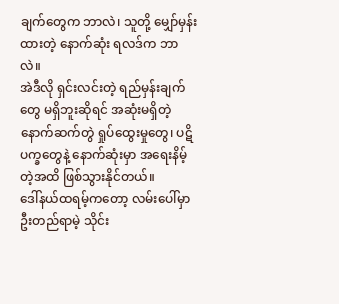ချက်တွေက ဘာလဲ၊ သူတို့ မျှော်မှန်းထားတဲ့ နောက်ဆုံး ရလဒ်က ဘာလဲ။
အဲဒီလို ရှင်းလင်းတဲ့ ရည်မှန်းချက်တွေ မရှိဘူးဆိုရင် အဆုံးမရှိတဲ့ နောက်ဆက်တွဲ ရှုပ်ထွေးမှုတွေ၊ ပဋိပက္ခတွေနဲ့ နောက်ဆုံးမှာ အရေးနိမ့်တဲ့အထိ ဖြစ်သွားနိုင်တယ်။
ဒေါ်နယ်ထရမ့်ကတော့ လမ်းပေါ်မှာ ဦးတည်ရာမဲ့ သိုင်း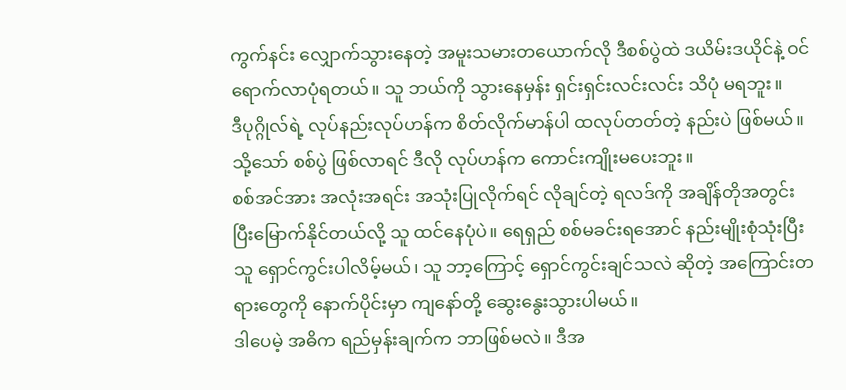ကွက်နင်း လျှောက်သွားနေတဲ့ အမူးသမားတယောက်လို ဒီစစ်ပွဲထဲ ဒယိမ်းဒယိုင်နဲ့ ဝင်ရောက်လာပုံရတယ်။ သူ ဘယ်ကို သွားနေမှန်း ရှင်းရှင်းလင်းလင်း သိပုံ မရဘူး။
ဒီပုဂ္ဂိုလ်ရဲ့ လုပ်နည်းလုပ်ဟန်က စိတ်လိုက်မာန်ပါ ထလုပ်တတ်တဲ့ နည်းပဲ ဖြစ်မယ်။ သို့သော် စစ်ပွဲ ဖြစ်လာရင် ဒီလို လုပ်ဟန်က ကောင်းကျိုးမပေးဘူး။
စစ်အင်အား အလုံးအရင်း အသုံးပြုလိုက်ရင် လိုချင်တဲ့ ရလဒ်ကို အချိန်တိုအတွင်း ပြီးမြောက်နိုင်တယ်လို့ သူ ထင်နေပုံပဲ။ ရေရှည် စစ်မခင်းရအောင် နည်းမျိုးစုံသုံးပြီး သူ ရှောင်ကွင်းပါလိမ့်မယ်၊ သူ ဘာ့ကြောင့် ရှောင်ကွင်းချင်သလဲ ဆိုတဲ့ အကြောင်းတရားတွေကို နောက်ပိုင်းမှာ ကျနော်တို့ ဆွေးနွေးသွားပါမယ်။
ဒါပေမဲ့ အဓိက ရည်မှန်းချက်က ဘာဖြစ်မလဲ။ ဒီအ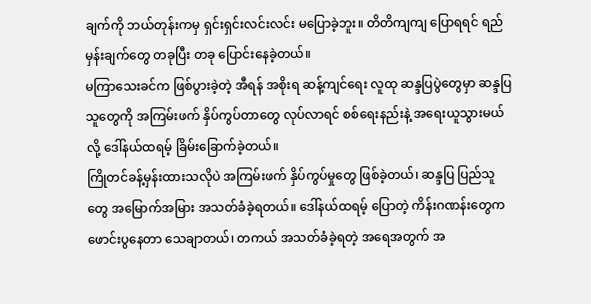ချက်ကို ဘယ်တုန်းကမှ ရှင်းရှင်းလင်းလင်း မပြောခဲ့ဘူး။ တိတိကျကျ ပြောရရင် ရည်မှန်းချက်တွေ တခုပြီး တခု ပြောင်းနေခဲ့တယ်။
မကြာသေးခင်က ဖြစ်ပွားခဲ့တဲ့ အီရန် အစိုးရ ဆန့်ကျင်ရေး လူထု ဆန္ဒပြပွဲတွေမှာ ဆန္ဒပြသူတွေကို အကြမ်းဖက် နှိပ်ကွပ်တာတွေ လုပ်လာရင် စစ်ရေးနည်းနဲ့ အရေးယူသွားမယ်လို့ ဒေါ်နယ်ထရမ့် ခြိမ်းခြောက်ခဲ့တယ်။
ကြိုတင်ခန့်မှန်းထားသလိုပဲ အကြမ်းဖက် နှိပ်ကွပ်မှုတွေ ဖြစ်ခဲ့တယ်၊ ဆန္ဒပြ ပြည်သူတွေ အမြောက်အမြား အသတ်ခံခဲ့ရတယ်။ ဒေါ်နယ်ထရမ့် ပြောတဲ့ ကိန်းဂဏန်းတွေက ဖောင်းပွနေတာ သေချာတယ်၊ တကယ် အသတ်ခံခဲ့ရတဲ့ အရေအတွက် အ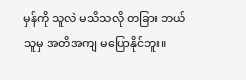မှန်ကို သူလဲ မသိသလို တခြား ဘယ်သူမှ အတိအကျ မပြောနိုင်ဘူး။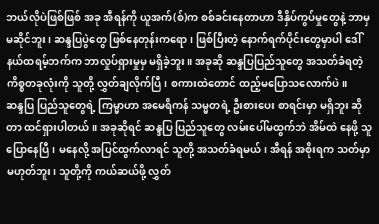ဘယ်လိုပဲဖြစ်ဖြစ် အခု အီရန်ကို ယူအက်(စ်)က စစ်ခင်းနေတာဟာ ဒီနှိပ်ကွပ်မှုတွေနဲ့ ဘာမှ မဆိုင်ဘူး၊ ဆန္ဒပြပွဲတွေ ဖြစ်နေတုန်းကရော၊ ဖြစ်ပြီးတဲ့ နောက်ရက်ပိုင်းတွေမှာပါ ဒေါ်နယ်ထရမ့်ဘက်က ဘာလှုပ်ရှားမှုမှ မရှိခဲ့ဘူး။ အခုဆို ဆန္ဒပြပြည်သူတွေ အသတ်ခံရတဲ့ ကိစ္စတခုလုံးကို သူတို့ လွှတ်ချလိုက်ပြီ၊ စကားထဲတောင် ထည့်မပြောသလောက်ပဲ။
ဆန္ဒပြ ပြည်သူတွေရဲ့ ကြမ္မာဟာ အမေရိကန် သမ္မတရဲ့ ဦးစားပေး စာရင်းမှာ မရှိဘူး ဆိုတာ ထင်ရှားပါတယ်။ အခုဆိုရင် ဆန္ဒပြ ပြည်သူတွေ လမ်းပေါ်မထွက်ဘဲ အိမ်ထဲ နေဖို့ သူပြောနေပြီ၊ မနေလို့ အပြင်ထွက်လာရင် သူတို့ အသတ်ခံရမယ်၊ အီရန် အစိုးရက သတ်မှာ မဟုတ်ဘူး၊ သူတို့ကို ကယ်ဆယ်ဖို့ လွှတ်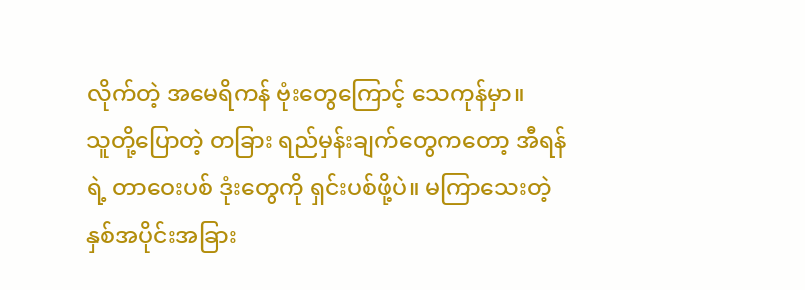လိုက်တဲ့ အမေရိကန် ဗုံးတွေကြောင့် သေကုန်မှာ။
သူတို့ပြောတဲ့ တခြား ရည်မှန်းချက်တွေကတော့ အီရန်ရဲ့ တာဝေးပစ် ဒုံးတွေကို ရှင်းပစ်ဖို့ပဲ။ မကြာသေးတဲ့ နှစ်အပိုင်းအခြား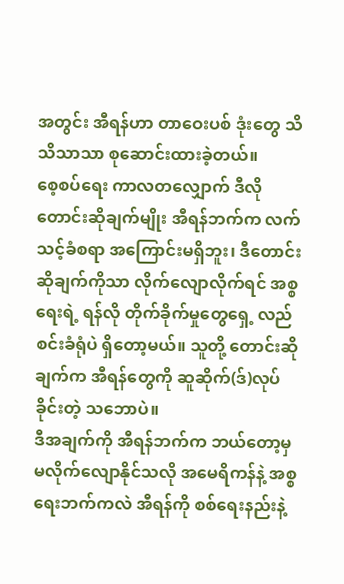အတွင်း အီရန်ဟာ တာဝေးပစ် ဒုံးတွေ သိသိသာသာ စုဆောင်းထားခဲ့တယ်။
စေ့စပ်ရေး ကာလတလျှောက် ဒီလို တောင်းဆိုချက်မျိုး အီရန်ဘက်က လက်သင့်ခံစရာ အကြောင်းမရှိဘူး၊ ဒီတောင်းဆိုချက်ကိုသာ လိုက်လျောလိုက်ရင် အစ္စရေးရဲ့ ရန်လို တိုက်ခိုက်မှုတွေရှေ့ လည်စင်းခံရုံပဲ ရှိတော့မယ်။ သူတို့ တောင်းဆိုချက်က အီရန်တွေကို ဆူဆိုက်(ဒ်)လုပ်ခိုင်းတဲ့ သဘောပဲ။
ဒီအချက်ကို အီရန်ဘက်က ဘယ်တော့မှ မလိုက်လျောနိုင်သလို အမေရိကန်နဲ့ အစ္စရေးဘက်ကလဲ အီရန်ကို စစ်ရေးနည်းနဲ့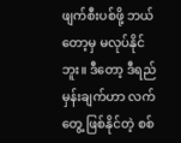ဖျက်စီးပစ်ဖို့ ဘယ်တော့မှ မလုပ်နိုင်ဘူး။ ဒီတော့ ဒီရည်မှန်းချက်ဟာ လက်တွေ့ ဖြစ်နိုင်တဲ့ စစ်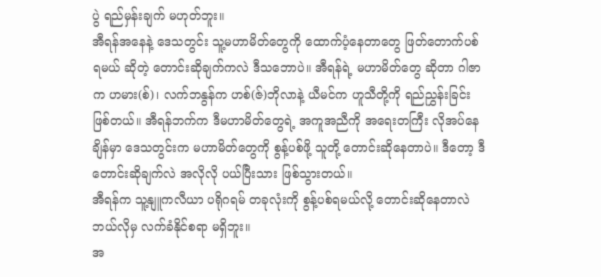ပွဲ ရည်မှန်းချက် မဟုတ်ဘူး။
အီရန်အနေနဲ့ ဒေသတွင်း သူ့မဟာမိတ်တွေကို ထောက်ပံ့နေတာတွေ ဖြတ်တောက်ပစ်ရမယ် ဆိုတဲ့ တောင်းဆိုချက်ကလဲ ဒီသဘောပဲ။ အီရန်ရဲ့ မဟာမိတ်တွေ ဆိုတာ ဂါဇာက ဟမား(စ်)၊ လက်ဘနွန်က ဟစ်(ဇ်)ဘိုလာနဲ့ ယီမင်က ဟူသီတို့ကို ရည်ညွှန်းခြင်း ဖြစ်တယ်။ အီရန်ဘက်က ဒီမဟာမိတ်တွေရဲ့ အကူအညီကို အရေးတကြီး လိုအပ်နေချိန်မှာ ဒေသတွင်းက မဟာမိတ်တွေကို စွန့်ပစ်ဖို့ သူတို့ တောင်းဆိုနေတာပဲ။ ဒီတော့ ဒီတောင်းဆိုချက်လဲ အလိုလို ပယ်ပြီးသား ဖြစ်သွားတယ်။
အီရန်က သူ့နျူကလီယာ ပရိုဂရမ် တခုလုံးကို စွန့်ပစ်ရမယ်လို့ တောင်းဆိုနေတာလဲ ဘယ်လိုမှ လက်ခံနိုင်စရာ မရှိဘူး။
အ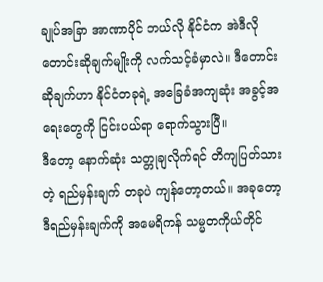ချုပ်အခြာ အာဏာပိုင် ဘယ်လို နိုင်ငံက အဲဒီလို တောင်းဆိုချက်မျိုးကို လက်သင့်ခံမှာလဲ။ ဒီတောင်းဆိုချက်ဟာ နိုင်ငံတခုရဲ့ အခြေခံအကျဆုံး အခွင့်အရေးတွေကို ငြင်းပယ်ရာ ရောက်သွားပြီ။
ဒီတော့ နောက်ဆုံး သတ္တုချလိုက်ရင် တိကျပြတ်သားတဲ့ ရည်မှန်းချက် တခုပဲ ကျန်တော့တယ်။ အခုတော့ ဒီရည်မှန်းချက်ကို အမေရိကန် သမ္မတကိုယ်တိုင်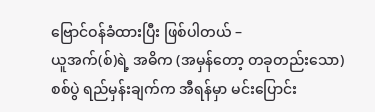ဗြောင်ဝန်ခံထားပြီး ဖြစ်ပါတယ် –
ယူအက်(စ်)ရဲ့ အဓိက (အမှန်တော့ တခုတည်းသော) စစ်ပွဲ ရည်မှန်းချက်က အီရန်မှာ မင်းပြောင်း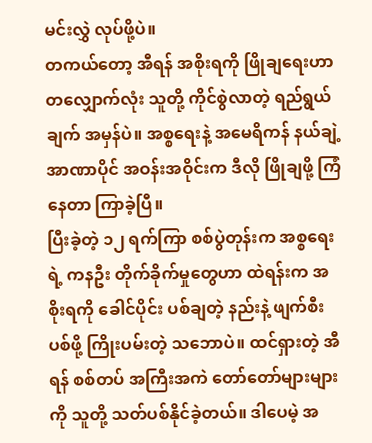မင်းလွှဲ လုပ်ဖို့ပဲ။
တကယ်တော့ အီရန် အစိုးရကို ဖြိုချရေးဟာ တလျှောက်လုံး သူတို့ ကိုင်စွဲလာတဲ့ ရည်ရွယ်ချက် အမှန်ပဲ။ အစ္စရေးနဲ့ အမေရိကန် နယ်ချဲ့ အာဏာပိုင် အဝန်းအဝိုင်းက ဒီလို ဖြိုချဖို့ ကြံနေတာ ကြာခဲ့ပြီ။
ပြီးခဲ့တဲ့ ၁၂ ရက်ကြာ စစ်ပွဲတုန်းက အစ္စရေးရဲ့ ကနဦး တိုက်ခိုက်မှုတွေဟာ ထဲရန်းက အစိုးရကို ခေါင်ပိုင်း ပစ်ချတဲ့ နည်းနဲ့ ဖျက်စီးပစ်ဖို့ ကြိုးပမ်းတဲ့ သဘောပဲ။ ထင်ရှားတဲ့ အီရန် စစ်တပ် အကြီးအကဲ တော်တော်များများကို သူတို့ သတ်ပစ်နိုင်ခဲ့တယ်။ ဒါပေမဲ့ အ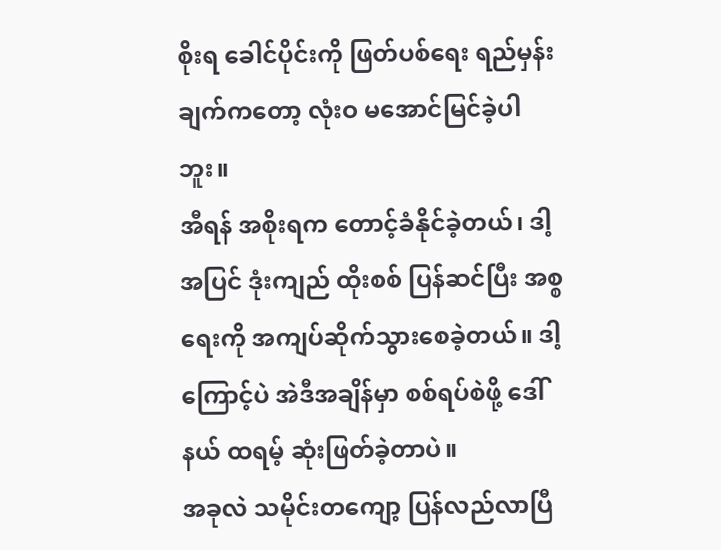စိုးရ ခေါင်ပိုင်းကို ဖြတ်ပစ်ရေး ရည်မှန်းချက်ကတော့ လုံးဝ မအောင်မြင်ခဲ့ပါဘူး။
အီရန် အစိုးရက တောင့်ခံနိုင်ခဲ့တယ်၊ ဒါ့အပြင် ဒုံးကျည် ထိုးစစ် ပြန်ဆင်ပြီး အစ္စရေးကို အကျပ်ဆိုက်သွားစေခဲ့တယ်။ ဒါ့ကြောင့်ပဲ အဲဒီအချိန်မှာ စစ်ရပ်စဲဖို့ ဒေါ်နယ် ထရမ့် ဆုံးဖြတ်ခဲ့တာပဲ။
အခုလဲ သမိုင်းတကျော့ ပြန်လည်လာပြီ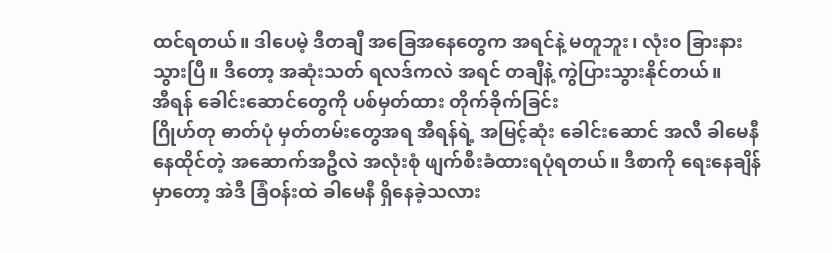ထင်ရတယ်။ ဒါပေမဲ့ ဒီတချီ အခြေအနေတွေက အရင်နဲ့ မတူဘူး၊ လုံးဝ ခြားနားသွားပြီ။ ဒီတော့ အဆုံးသတ် ရလဒ်ကလဲ အရင် တချီနဲ့ ကွဲပြားသွားနိုင်တယ်။
အီရန် ခေါင်းဆောင်တွေကို ပစ်မှတ်ထား တိုက်ခိုက်ခြင်း
ဂြိုဟ်တု ဓာတ်ပုံ မှတ်တမ်းတွေအရ အီရန်ရဲ့ အမြင့်ဆုံး ခေါင်းဆောင် အလီ ခါမေနီ နေထိုင်တဲ့ အဆောက်အဦလဲ အလုံးစုံ ဖျက်စီးခံထားရပုံရတယ်။ ဒီစာကို ရေးနေချိန်မှာတော့ အဲဒီ ခြံဝန်းထဲ ခါမေနီ ရှိနေခဲ့သလား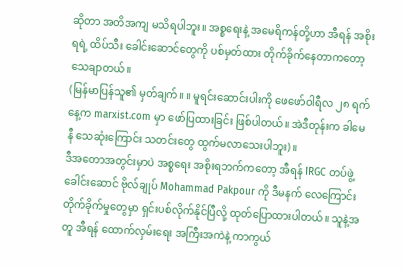ဆိုတာ အတိအကျ မသိရပါဘူး။ အစ္စရေးနဲ့ အမေရိကန်တို့ဟာ အီရန် အစိုးရရဲ့ ထိပ်သီး ခေါင်းဆောင်တွေကို ပစ်မှတ်ထား တိုက်ခိုက်နေတာကတော့ သေချာတယ်။
(မြန်မာပြန်သူ၏ မှတ်ချက်။ ။ မူရင်းဆောင်းပါးကို ဖေဖော်ဝါရီလ ၂၈ ရက်နေ့က marxist.com မှာ ဖော်ပြထားခြင်း ဖြစ်ပါတယ်။ အဲဒီတုန်းက ခါမေနီ သေဆုံးကြောင်း သတင်းတွေ ထွက်မလာသေးပါဘူး)။
ဒီအတောအတွင်းမှာပဲ အစ္စရေး အစိုးရဘက်ကတော့ အီရန် IRGC တပ်ဖွဲ့ ခေါင်းဆောင် ဗိုလ်ချုပ် Mohammad Pakpour ကို ဒီမနက် လေကြောင်း တိုက်ခိုက်မှုတွေမှာ ရှင်းပစ်လိုက်နိုင်ပြီလို့ ထုတ်ပြောထားပါတယ်။ သူနဲ့အတူ အီရန် ထောက်လှမ်းရေး အကြီးအကဲနဲ့ ကာကွယ်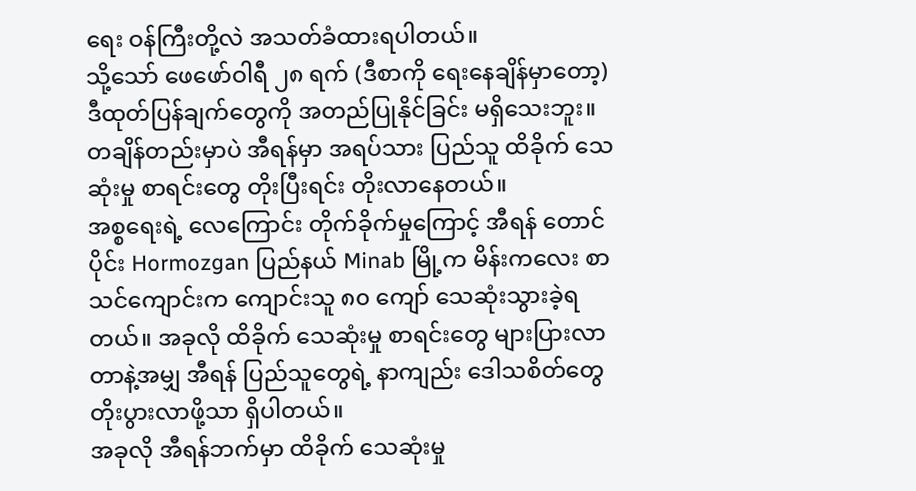ရေး ဝန်ကြီးတို့လဲ အသတ်ခံထားရပါတယ်။
သို့သော် ဖေဖော်ဝါရီ ၂၈ ရက် (ဒီစာကို ရေးနေချိန်မှာတော့) ဒီထုတ်ပြန်ချက်တွေကို အတည်ပြုနိုင်ခြင်း မရှိသေးဘူး။
တချိန်တည်းမှာပဲ အီရန်မှာ အရပ်သား ပြည်သူ ထိခိုက် သေဆုံးမှု စာရင်းတွေ တိုးပြီးရင်း တိုးလာနေတယ်။
အစ္စရေးရဲ့ လေကြောင်း တိုက်ခိုက်မှုကြောင့် အီရန် တောင်ပိုင်း Hormozgan ပြည်နယ် Minab မြို့က မိန်းကလေး စာသင်ကျောင်းက ကျောင်းသူ ၈၀ ကျော် သေဆုံးသွားခဲ့ရတယ်။ အခုလို ထိခိုက် သေဆုံးမှု စာရင်းတွေ များပြားလာတာနဲ့အမျှ အီရန် ပြည်သူတွေရဲ့ နာကျည်း ဒေါသစိတ်တွေ တိုးပွားလာဖို့သာ ရှိပါတယ်။
အခုလို အီရန်ဘက်မှာ ထိခိုက် သေဆုံးမှု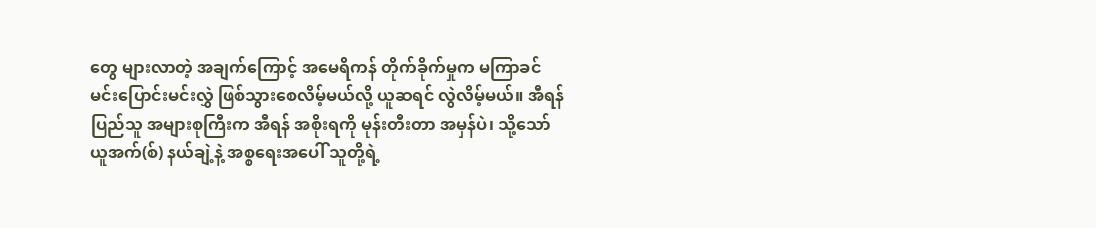တွေ များလာတဲ့ အချက်ကြောင့် အမေရိကန် တိုက်ခိုက်မှုက မကြာခင် မင်းပြောင်းမင်းလွှဲ ဖြစ်သွားစေလိမ့်မယ်လို့ ယူဆရင် လွဲလိမ့်မယ်။ အီရန် ပြည်သူ အများစုကြီးက အီရန် အစိုးရကို မုန်းတီးတာ အမှန်ပဲ၊ သို့သော် ယူအက်(စ်) နယ်ချဲ့နဲ့ အစ္စရေးအပေါ် သူတို့ရဲ့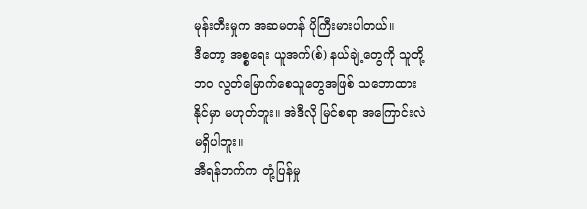မုန်းတီးမှုက အဆမတန် ပိုကြီးမားပါတယ်။
ဒီတော့ အစ္စရေး ယူအက်(စ်) နယ်ချဲ့တွေကို သူတို့ဘဝ လွတ်မြောက်စေသူတွေအဖြစ် သဘောထားနိုင်မှာ မဟုတ်ဘူး။ အဲဒီလို မြင်စရာ အကြောင်းလဲ မရှိပါဘူး။
အီရန်ဘက်က တုံ့ပြန်မှု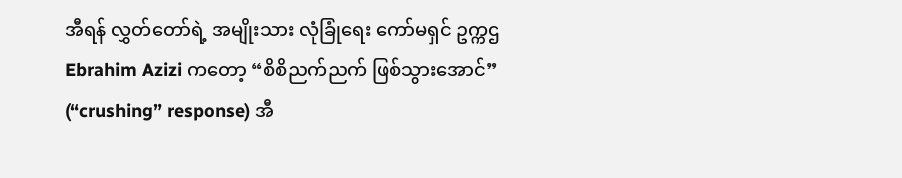အီရန် လွှတ်တော်ရဲ့ အမျိုးသား လုံခြုံရေး ကော်မရှင် ဥက္ကဌ Ebrahim Azizi ကတော့ “စိစိညက်ညက် ဖြစ်သွားအောင်” (“crushing” response) အီ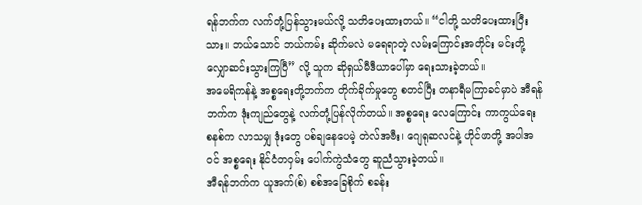ရန်ဘက်က လက်တုံ့ပြန်သွားမယ်လို့ သတိပေးထားတယ်။ “ငါတို့ သတိပေးထားပြီးသား။ ဘယ်သောင် ဘယ်ကမ်း ဆိုက်မလဲ မရေရာတဲ့ လမ်းကြောင်းအတိုင်း မင်းတို့ လျှောဆင်းသွားကြပြီ” လို့ သူက ဆိုရှယ်မီဒီယာပေါ်မှာ ရေးသားခဲ့တယ်။
အမေရိကန်နဲ့ အစ္စရေးတို့ဘက်က တိုက်ခိုက်မှုတွေ စတင်ပြီး တနာရီမကြာခင်မှာပဲ အီရန်ဘက်က ဒုံးကျည်တွေနဲ့ လက်တုံ့ပြန်လိုက်တယ်။ အစ္စရေး လေကြောင်း ကာကွယ်ရေး စနစ်က လာသမျှ ဒုံးတွေ ပစ်ချနေပေမဲ့ တဲလ်အဗီး၊ ဂျေရုဆလင်နဲ့ ဟိုင်ဖာတို့ အပါအဝင် အစ္စရေး နိုင်ငံတဝှမ်း ပေါက်ကွဲသံတွေ ဆူညံသွားခဲ့တယ်။
အီရန်ဘက်က ယူအက်(စ်) စစ်အခြေစိုက် စခန်း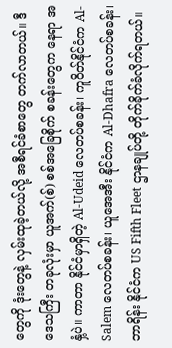တွေကို ဒုံးတွေနဲ့ လှမ်းထုခဲ့တယ်လို့ အစီရင်ခံစာတွေ တက်လာတယ်။ ဒီဒေသကြီး တခုလုံးမှာ ယူအက်(စ်) စစ်အခြေစိုက် စခန်းတွေက နေရာ အနှံ့ပဲ။ ကာတာ နိုင်ငံမှာရှိတဲ့ Al-Udeid လေတပ်စခန်း၊ ကူဝိတ်နိုင်ငံက Al-Salem လေတပ်စခန်း၊ ယူအေအီး နိုင်ငံက Al-Dhafra လေတပ်စခန်း၊ ဘာရိန်း နိုင်ငံက US Fifth Fleet ဌာနချုပ်တို့ တိုက်ခိုက်ခံလိုက်ရတယ်။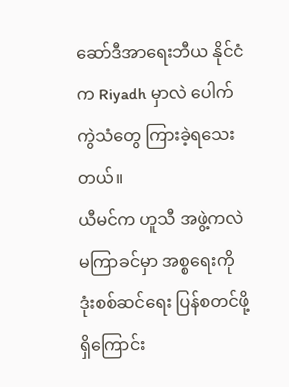ဆော်ဒီအာရေးဘီယ နိုင်ငံက Riyadh မှာလဲ ပေါက်ကွဲသံတွေ ကြားခဲ့ရသေးတယ်။
ယီမင်က ဟူသီ အဖွဲ့ကလဲ မကြာခင်မှာ အစ္စရေးကို ဒုံးစစ်ဆင်ရေး ပြန်စတင်ဖို့ ရှိကြောင်း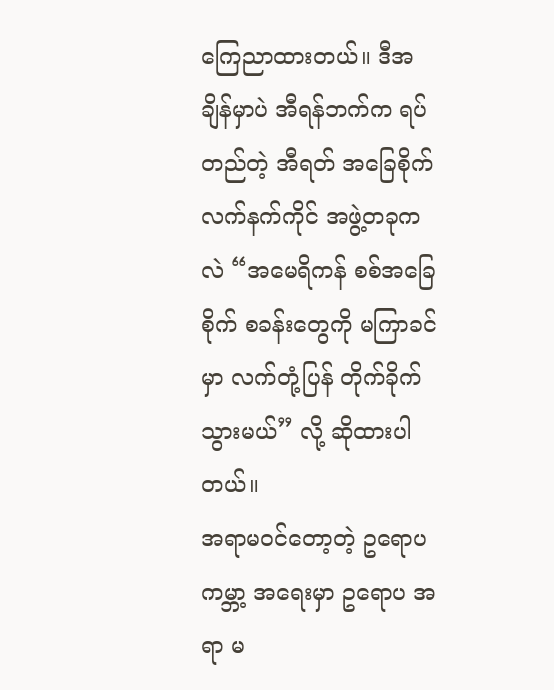ကြေညာထားတယ်။ ဒီအချိန်မှာပဲ အီရန်ဘက်က ရပ်တည်တဲ့ အီရတ် အခြေစိုက် လက်နက်ကိုင် အဖွဲ့တခုကလဲ “အမေရိကန် စစ်အခြေစိုက် စခန်းတွေကို မကြာခင်မှာ လက်တုံ့ပြန် တိုက်ခိုက်သွားမယ်” လို့ ဆိုထားပါတယ်။
အရာမဝင်တော့တဲ့ ဥရောပ
ကမ္ဘာ့ အရေးမှာ ဥရောပ အရာ မ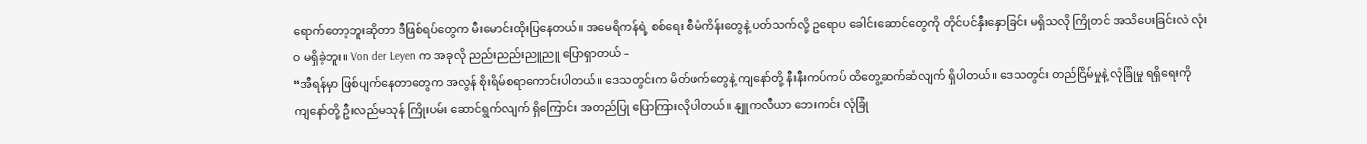ရောက်တော့ဘူးဆိုတာ ဒီဖြစ်ရပ်တွေက မီးမောင်းထိုးပြနေတယ်။ အမေရိကန်ရဲ့ စစ်ရေး စီမံကိန်းတွေနဲ့ ပတ်သက်လို့ ဥရောပ ခေါင်းဆောင်တွေကို တိုင်ပင်နှီးနှောခြင်း မရှိသလို ကြိုတင် အသိပေးခြင်းလဲ လုံးဝ မရှိခဲ့ဘူး။ Von der Leyen က အခုလို ညည်းညည်းညူညူ ပြောရှာတယ် –
“အီရန်မှာ ဖြစ်ပျက်နေတာတွေက အလွန် စိုးရိမ်စရာကောင်းပါတယ်။ ဒေသတွင်းက မိတ်ဖက်တွေနဲ့ ကျနော်တို့ နီးနီးကပ်ကပ် ထိတွေ့ဆက်ဆံလျက် ရှိပါတယ်။ ဒေသတွင်း တည်ငြိမ်မှုနဲ့ လုံခြုံမှု ရရှိရေးကို ကျနော်တို့ ဦးလည်မသုန် ကြိုးပမ်း ဆောင်ရွက်လျက် ရှိကြောင်း အတည်ပြု ပြောကြားလိုပါတယ်။ နျူကလီယာ ဘေးကင်း လုံခြုံ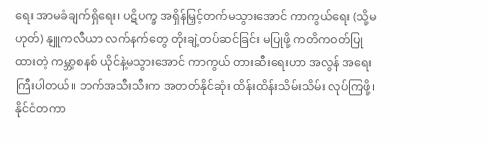ရေး အာမခံချက်ရှိရေး၊ ပဋိပက္ခ အရှိန်မြှင့်တက်မသွားအောင် ကာကွယ်ရေး (သို့မဟုတ်) နျူကလီယာ လက်နက်တွေ တိုးချဲ့တပ်ဆင်ခြင်း မပြုဖို့ ကတိကဝတ်ပြုထားတဲ့ ကမ္ဘာ့စနစ် ယိုင်နဲ့မသွားအောင် ကာကွယ် တားဆီးရေးဟာ အလွန် အရေးကြီးပါတယ်။ ဘက်အသီးသီးက အတတ်နိုင်ဆုံး ထိန်းထိန်းသိမ်းသိမ်း လုပ်ကြဖို့၊ နိုင်ငံတကာ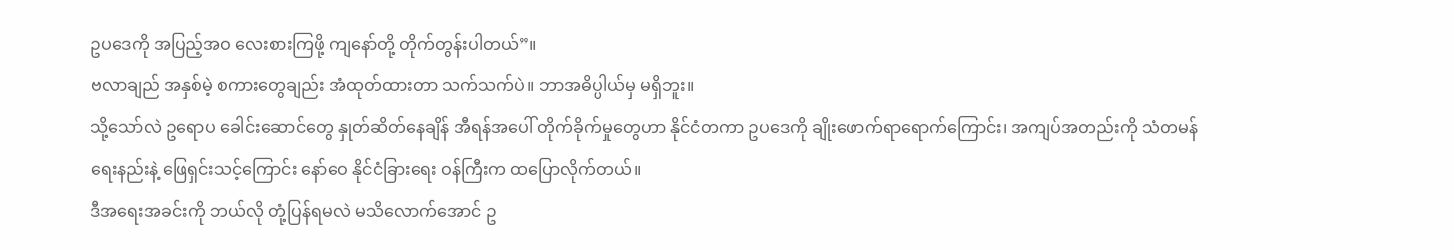ဥပဒေကို အပြည့်အဝ လေးစားကြဖို့ ကျနော်တို့ တိုက်တွန်းပါတယ်”။
ဗလာချည် အနှစ်မဲ့ စကားတွေချည်း အံထုတ်ထားတာ သက်သက်ပဲ။ ဘာအဓိပ္ပါယ်မှ မရှိဘူး။
သို့သော်လဲ ဥရောပ ခေါင်းဆောင်တွေ နှုတ်ဆိတ်နေချိန် အီရန်အပေါ် တိုက်ခိုက်မှုတွေဟာ နိုင်ငံတကာ ဥပဒေကို ချိုးဖောက်ရာရောက်ကြောင်း၊ အကျပ်အတည်းကို သံတမန်ရေးနည်းနဲ့ ဖြေရှင်းသင့်ကြောင်း နော်ဝေ နိုင်ငံခြားရေး ဝန်ကြီးက ထပြောလိုက်တယ်။
ဒီအရေးအခင်းကို ဘယ်လို တုံ့ပြန်ရမလဲ မသိလောက်အောင် ဥ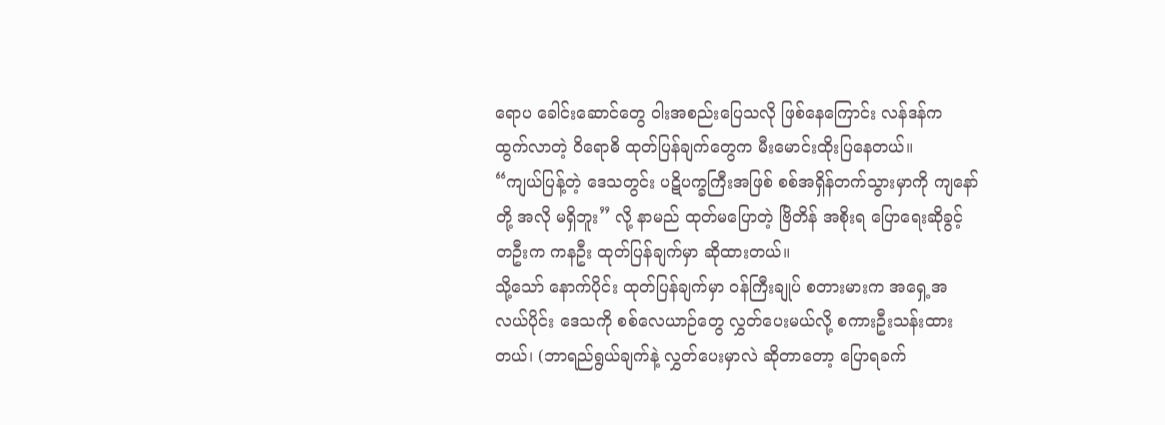ရောပ ခေါင်းဆောင်တွေ ဝါးအစည်းပြေသလို ဖြစ်နေကြောင်း လန်ဒန်က ထွက်လာတဲ့ ဝိရောဓိ ထုတ်ပြန်ချက်တွေက မီးမောင်းထိုးပြနေတယ်။
“ကျယ်ပြန့်တဲ့ ဒေသတွင်း ပဋိပက္ခကြီးအဖြစ် စစ်အရှိန်တက်သွားမှာကို ကျနော်တို့ အလို မရှိဘူး” လို့ နာမည် ထုတ်မပြောတဲ့ ဗြိတိန် အစိုးရ ပြောရေးဆိုခွင့် တဦးက ကနဦး ထုတ်ပြန်ချက်မှာ ဆိုထားတယ်။
သို့သော် နောက်ပိုင်း ထုတ်ပြန်ချက်မှာ ဝန်ကြီးချုပ် စတားမားက အရှေ့အလယ်ပိုင်း ဒေသကို စစ်လေယာဉ်တွေ လွှတ်ပေးမယ်လို့ စကားဦးသန်းထားတယ်၊ (ဘာရည်ရွယ်ချက်နဲ့ လွှတ်ပေးမှာလဲ ဆိုတာတော့ ပြောရခက်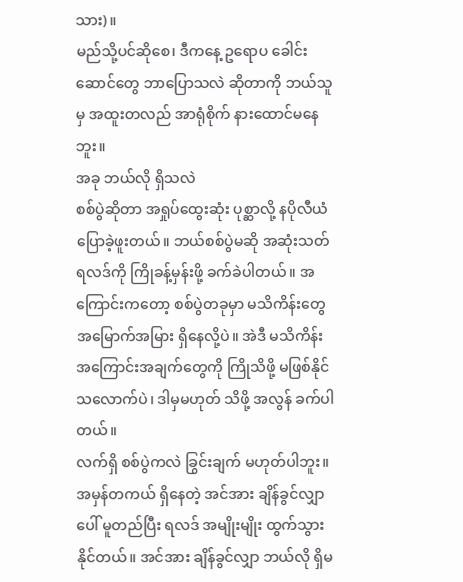သား)။
မည်သို့ပင်ဆိုစေ၊ ဒီကနေ့ ဥရောပ ခေါင်းဆောင်တွေ ဘာပြောသလဲ ဆိုတာကို ဘယ်သူမှ အထူးတလည် အာရုံစိုက် နားထောင်မနေဘူး။
အခု ဘယ်လို ရှိသလဲ
စစ်ပွဲဆိုတာ အရှုပ်ထွေးဆုံး ပုစ္ဆာလို့ နပိုလီယံ ပြောခဲ့ဖူးတယ်။ ဘယ်စစ်ပွဲမဆို အဆုံးသတ် ရလဒ်ကို ကြိုခန့်မှန်းဖို့ ခက်ခဲပါတယ်။ အကြောင်းကတော့ စစ်ပွဲတခုမှာ မသိကိန်းတွေ အမြောက်အမြား ရှိနေလို့ပဲ။ အဲဒီ မသိကိန်းအကြောင်းအချက်တွေကို ကြိုသိဖို့ မဖြစ်နိုင်သလောက်ပဲ၊ ဒါမှမဟုတ် သိဖို့ အလွန် ခက်ပါတယ်။
လက်ရှိ စစ်ပွဲကလဲ ခြွင်းချက် မဟုတ်ပါဘူး။ အမှန်တကယ် ရှိနေတဲ့ အင်အား ချိန်ခွင်လျှာပေါ် မူတည်ပြီး ရလဒ် အမျိုးမျိုး ထွက်သွားနိုင်တယ်။ အင်အား ချိန်ခွင်လျှာ ဘယ်လို ရှိမ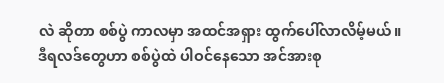လဲ ဆိုတာ စစ်ပွဲ ကာလမှာ အထင်အရှား ထွက်ပေါ်လာလိမ့်မယ်။
ဒီရလဒ်တွေဟာ စစ်ပွဲထဲ ပါဝင်နေသော အင်အားစု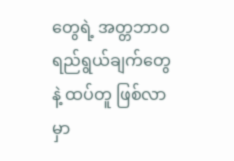တွေရဲ့ အတ္တဘာဝ ရည်ရွယ်ချက်တွေနဲ့ ထပ်တူ ဖြစ်လာမှာ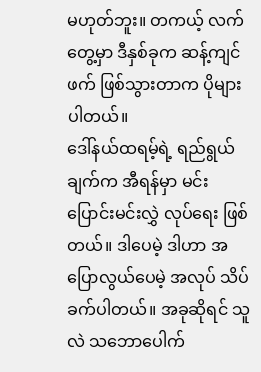မဟုတ်ဘူး။ တကယ့် လက်တွေ့မှာ ဒီနှစ်ခုက ဆန့်ကျင်ဖက် ဖြစ်သွားတာက ပိုများပါတယ်။
ဒေါ်နယ်ထရမ့်ရဲ့ ရည်ရွယ်ချက်က အီရန်မှာ မင်းပြောင်းမင်းလွှဲ လုပ်ရေး ဖြစ်တယ်။ ဒါပေမဲ့ ဒါဟာ အပြောလွယ်ပေမဲ့ အလုပ် သိပ်ခက်ပါတယ်။ အခုဆိုရင် သူလဲ သဘောပေါက်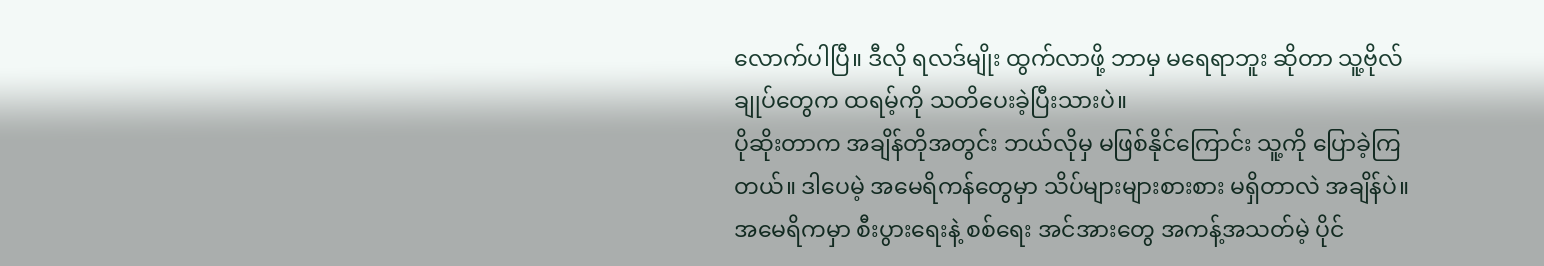လောက်ပါပြီ။ ဒီလို ရလဒ်မျိုး ထွက်လာဖို့ ဘာမှ မရေရာဘူး ဆိုတာ သူ့ဗိုလ်ချုပ်တွေက ထရမ့်ကို သတိပေးခဲ့ပြီးသားပဲ။
ပိုဆိုးတာက အချိန်တိုအတွင်း ဘယ်လိုမှ မဖြစ်နိုင်ကြောင်း သူ့ကို ပြောခဲ့ကြတယ်။ ဒါပေမဲ့ အမေရိကန်တွေမှာ သိပ်များများစားစား မရှိတာလဲ အချိန်ပဲ။
အမေရိကမှာ စီးပွားရေးနဲ့ စစ်ရေး အင်အားတွေ အကန့်အသတ်မဲ့ ပိုင်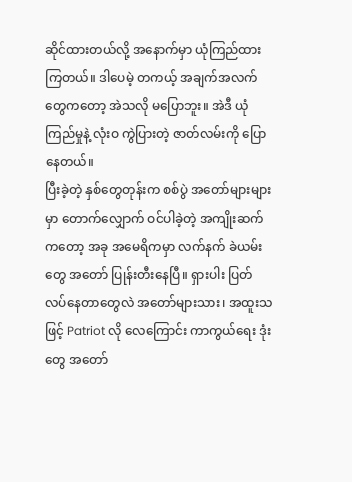ဆိုင်ထားတယ်လို့ အနောက်မှာ ယုံကြည်ထားကြတယ်။ ဒါပေမဲ့ တကယ့် အချက်အလက်တွေကတော့ အဲသလို မပြောဘူး။ အဲဒီ ယုံကြည်မှုနဲ့ လုံးဝ ကွဲပြားတဲ့ ဇာတ်လမ်းကို ပြောနေတယ်။
ပြီးခဲ့တဲ့ နှစ်တွေတုန်းက စစ်ပွဲ အတော်များများမှာ တောက်လျှောက် ဝင်ပါခဲ့တဲ့ အကျိုးဆက်ကတော့ အခု အမေရိကမှာ လက်နက် ခဲယမ်းတွေ အတော် ပြုန်းတီးနေပြီ။ ရှားပါး ပြတ်လပ်နေတာတွေလဲ အတော်များသား၊ အထူးသဖြင့် Patriot လို လေကြောင်း ကာကွယ်ရေး ဒုံးတွေ အတော်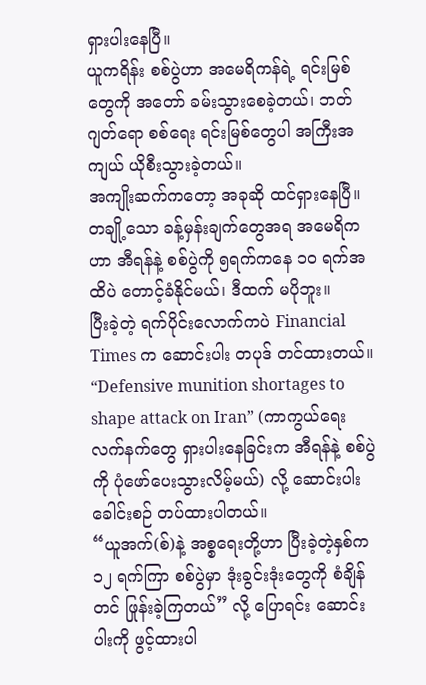ရှားပါးနေပြီ။
ယူကရိန်း စစ်ပွဲဟာ အမေရိကန်ရဲ့ ရင်းမြစ်တွေကို အတော် ခမ်းသွားစေခဲ့တယ်၊ ဘတ်ဂျတ်ရော စစ်ရေး ရင်းမြစ်တွေပါ အကြီးအကျယ် ယိုစီးသွားခဲ့တယ်။
အကျိုးဆက်ကတော့ အခုဆို ထင်ရှားနေပြီ။ တချို့သော ခန့်မှန်းချက်တွေအရ အမေရိကဟာ အီရန်နဲ့ စစ်ပွဲကို ၅ရက်ကနေ ၁၀ ရက်အထိပဲ တောင့်ခံနိုင်မယ်၊ ဒီထက် မပိုဘူး။
ပြီးခဲ့တဲ့ ရက်ပိုင်းလောက်ကပဲ Financial Times က ဆောင်းပါး တပုဒ် တင်ထားတယ်။ “Defensive munition shortages to shape attack on Iran” (ကာကွယ်ရေး လက်နက်တွေ ရှားပါးနေခြင်းက အီရန်နဲ့ စစ်ပွဲကို ပုံဖော်ပေးသွားလိမ့်မယ်) လို့ ဆောင်းပါး ခေါင်းစဉ် တပ်ထားပါတယ်။
“ယူအက်(စ်)နဲ့ အစ္စရေးတို့ဟာ ပြီးခဲ့တဲ့နှစ်က ၁၂ ရက်ကြာ စစ်ပွဲမှာ ဒုံးခွင်းဒုံးတွေကို စံချိန်တင် ဖြုန်းခဲ့ကြတယ်” လို့ ပြောရင်း ဆောင်းပါးကို ဖွင့်ထားပါ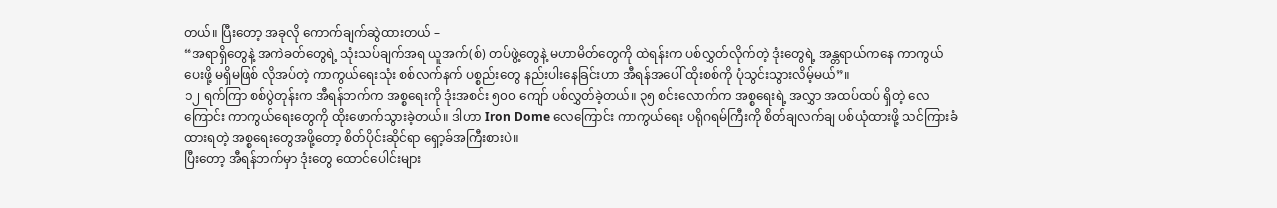တယ်။ ပြီးတော့ အခုလို ကောက်ချက်ဆွဲထားတယ် –
“အရာရှိတွေနဲ့ အကဲခတ်တွေရဲ့ သုံးသပ်ချက်အရ ယူအက်(စ်) တပ်ဖွဲ့တွေနဲ့ မဟာမိတ်တွေကို ထဲရန်းက ပစ်လွှတ်လိုက်တဲ့ ဒုံးတွေရဲ့ အန္တရာယ်ကနေ ကာကွယ်ပေးဖို့ မရှိမဖြစ် လိုအပ်တဲ့ ကာကွယ်ရေးသုံး စစ်လက်နက် ပစ္စည်းတွေ နည်းပါးနေခြင်းဟာ အီရန်အပေါ် ထိုးစစ်ကို ပုံသွင်းသွားလိမ့်မယ်”။
၁၂ ရက်ကြာ စစ်ပွဲတုန်းက အီရန်ဘက်က အစ္စရေးကို ဒုံးအစင်း ၅၀၀ ကျော် ပစ်လွှတ်ခဲ့တယ်။ ၃၅ စင်းလောက်က အစ္စရေးရဲ့ အလွှာ အထပ်ထပ် ရှိတဲ့ လေကြောင်း ကာကွယ်ရေးတွေကို ထိုးဖောက်သွားခဲ့တယ်။ ဒါဟာ Iron Dome လေကြောင်း ကာကွယ်ရေး ပရိုဂရမ်ကြီးကို စိတ်ချလက်ချ ပစ်ယုံထားဖို့ သင်ကြားခံထားရတဲ့ အစ္စရေးတွေအဖို့တော့ စိတ်ပိုင်းဆိုင်ရာ ရှော့ခ်အကြီးစားပဲ။
ပြီးတော့ အီရန်ဘက်မှာ ဒုံးတွေ ထောင်ပေါင်းများ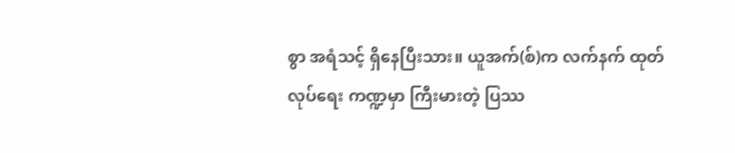စွာ အရံသင့် ရှိနေပြီးသား။ ယူအက်(စ်)က လက်နက် ထုတ်လုပ်ရေး ကဏ္ဍမှာ ကြီးမားတဲ့ ပြဿ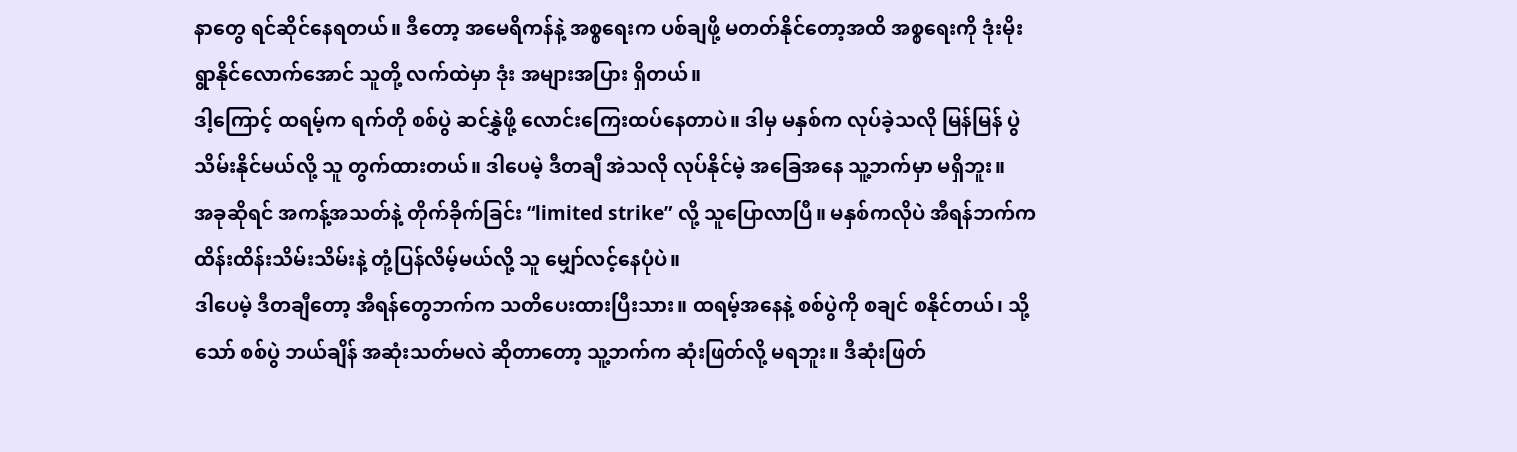နာတွေ ရင်ဆိုင်နေရတယ်။ ဒီတော့ အမေရိကန်နဲ့ အစ္စရေးက ပစ်ချဖို့ မတတ်နိုင်တော့အထိ အစ္စရေးကို ဒုံးမိုးရွာနိုင်လောက်အောင် သူတို့ လက်ထဲမှာ ဒုံး အများအပြား ရှိတယ်။
ဒါ့ကြောင့် ထရမ့်က ရက်တို စစ်ပွဲ ဆင်နွှဲဖို့ လောင်းကြေးထပ်နေတာပဲ။ ဒါမှ မနှစ်က လုပ်ခဲ့သလို မြန်မြန် ပွဲသိမ်းနိုင်မယ်လို့ သူ တွက်ထားတယ်။ ဒါပေမဲ့ ဒီတချီ အဲသလို လုပ်နိုင်မဲ့ အခြေအနေ သူ့ဘက်မှာ မရှိဘူး။
အခုဆိုရင် အကန့်အသတ်နဲ့ တိုက်ခိုက်ခြင်း “limited strike” လို့ သူပြောလာပြီ။ မနှစ်ကလိုပဲ အီရန်ဘက်က ထိန်းထိန်းသိမ်းသိမ်းနဲ့ တုံ့ပြန်လိမ့်မယ်လို့ သူ မျှော်လင့်နေပုံပဲ။
ဒါပေမဲ့ ဒီတချီတော့ အီရန်တွေဘက်က သတိပေးထားပြီးသား။ ထရမ့်အနေနဲ့ စစ်ပွဲကို စချင် စနိုင်တယ်၊ သို့သော် စစ်ပွဲ ဘယ်ချိန် အဆုံးသတ်မလဲ ဆိုတာတော့ သူ့ဘက်က ဆုံးဖြတ်လို့ မရဘူး။ ဒီဆုံးဖြတ်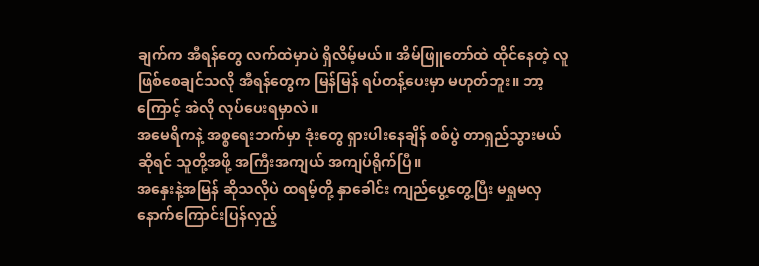ချက်က အီရန်တွေ လက်ထဲမှာပဲ ရှိလိမ့်မယ်။ အိမ်ဖြူတော်ထဲ ထိုင်နေတဲ့ လူ ဖြစ်စေချင်သလို အီရန်တွေက မြန်မြန် ရပ်တန့်ပေးမှာ မဟုတ်ဘူး။ ဘာ့ကြောင့် အဲလို လုပ်ပေးရမှာလဲ။
အမေရိကနဲ့ အစ္စရေးဘက်မှာ ဒုံးတွေ ရှားပါးနေချိန် စစ်ပွဲ တာရှည်သွားမယ် ဆိုရင် သူတို့အဖို့ အကြီးအကျယ် အကျပ်ရိုက်ပြီ။
အနှေးနဲ့အမြန် ဆိုသလိုပဲ ထရမ့်တို့ နှာခေါင်း ကျည်ပွေ့တွေ့ပြီး မရှုမလှ နောက်ကြောင်းပြန်လှည့်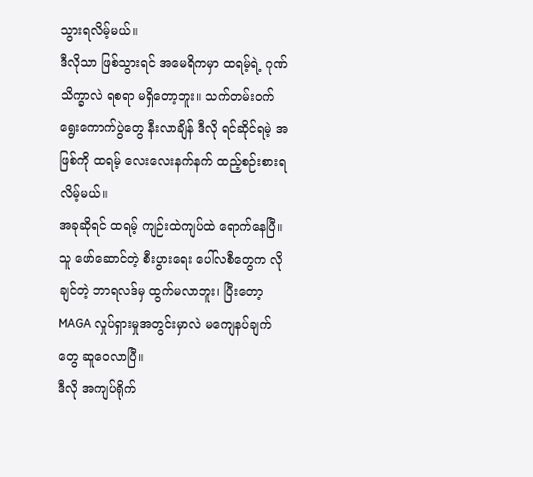သွားရလိမ့်မယ်။
ဒီလိုသာ ဖြစ်သွားရင် အမေရိကမှာ ထရမ့်ရဲ့ ဂုဏ်သိက္ခာလဲ ရစရာ မရှိတော့ဘူး။ သက်တမ်းဝက် ရွေးကောက်ပွဲတွေ နီးလာချိန် ဒီလို ရင်ဆိုင်ရမဲ့ အဖြစ်ကို ထရမ့် လေးလေးနက်နက် ထည့်စဉ်းစားရလိမ့်မယ်။
အခုဆိုရင် ထရမ့် ကျဉ်းထဲကျပ်ထဲ ရောက်နေပြီ။ သူ ဖော်ဆောင်တဲ့ စီးပွားရေး ပေါ်လစီတွေက လိုချင်တဲ့ ဘာရလဒ်မှ ထွက်မလာဘူး၊ ပြီးတော့ MAGA လှုပ်ရှားမှုအတွင်းမှာလဲ မကျေနပ်ချက်တွေ ဆူဝေလာပြီ။
ဒီလို အကျပ်ရိုက်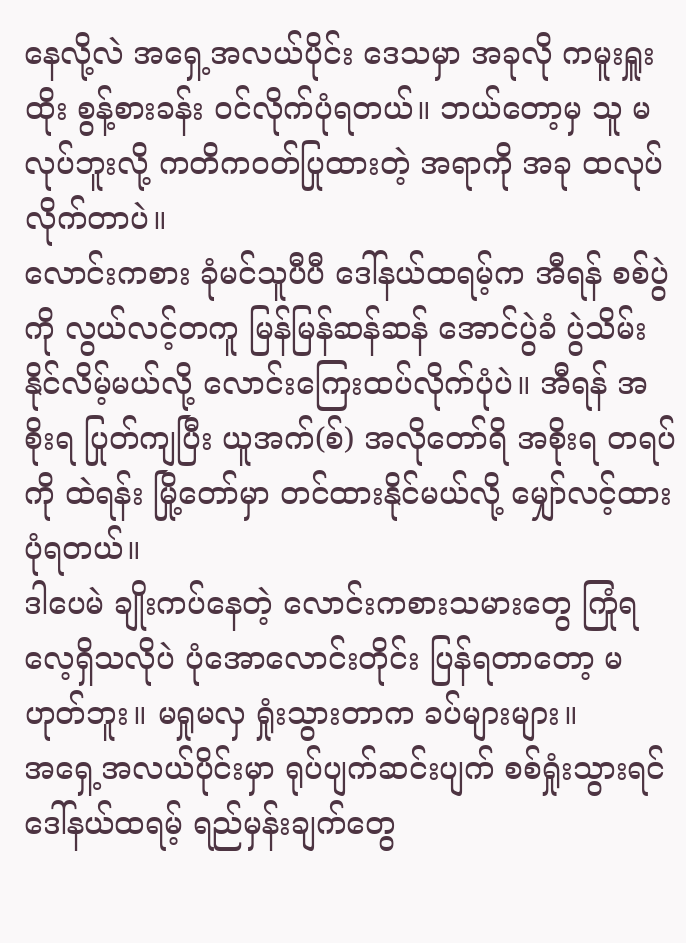နေလို့လဲ အရှေ့အလယ်ပိုင်း ဒေသမှာ အခုလို ကမူးရှူးထိုး စွန့်စားခန်း ဝင်လိုက်ပုံရတယ်။ ဘယ်တော့မှ သူ မလုပ်ဘူးလို့ ကတိကဝတ်ပြုထားတဲ့ အရာကို အခု ထလုပ်လိုက်တာပဲ။
လောင်းကစား ခုံမင်သူပီပီ ဒေါ်နယ်ထရမ့်က အီရန် စစ်ပွဲကို လွယ်လင့်တကူ မြန်မြန်ဆန်ဆန် အောင်ပွဲခံ ပွဲသိမ်းနိုင်လိမ့်မယ်လို့ လောင်းကြေးထပ်လိုက်ပုံပဲ။ အီရန် အစိုးရ ပြုတ်ကျပြီး ယူအက်(စ်) အလိုတော်ရိ အစိုးရ တရပ်ကို ထဲရန်း မြို့တော်မှာ တင်ထားနိုင်မယ်လို့ မျှော်လင့်ထားပုံရတယ်။
ဒါပေမဲ ချိုးကပ်နေတဲ့ လောင်းကစားသမားတွေ ကြုံရလေ့ရှိသလိုပဲ ပုံအောလောင်းတိုင်း ပြန်ရတာတော့ မဟုတ်ဘူး။ မရှုမလှ ရှုံးသွားတာက ခပ်များများ။
အရှေ့အလယ်ပိုင်းမှာ ရုပ်ပျက်ဆင်းပျက် စစ်ရှုံးသွားရင် ဒေါ်နယ်ထရမ့် ရည်မှန်းချက်တွေ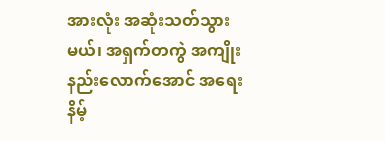အားလုံး အဆုံးသတ်သွားမယ်၊ အရှက်တကွဲ အကျိုးနည်းလောက်အောင် အရေးနိမ့်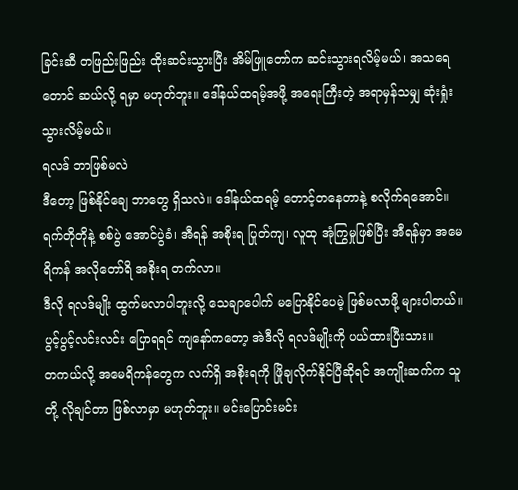ခြင်းဆီ တဖြည်းဖြည်း ထိုးဆင်းသွားပြီး အိမ်ဖြူတော်က ဆင်းသွားရလိမ့်မယ်၊ အသရေတောင် ဆယ်လို့ ရမှာ မဟုတ်ဘူး။ ဒေါ်နယ်ထရမ့်အဖို့ အရေးကြီးတဲ့ အရာမှန်သမျှ ဆုံးရှုံးသွားလိမ့်မယ်။
ရလဒ် ဘာဖြစ်မလဲ
ဒီတော့ ဖြစ်နိုင်ချေ ဘာတွေ ရှိသလဲ။ ဒေါ်နယ်ထရမ့် တောင့်တနေတာနဲ့ စလိုက်ရအောင်။ ရက်တိုတိုနဲ့ စစ်ပွဲ အောင်ပွဲခံ၊ အီရန် အစိုးရ ပြုတ်ကျ၊ လူထု အုံကြွမှုဖြစ်ပြီး အီရန်မှာ အမေရိကန် အလိုတော်ရိ အစိုးရ တက်လာ။
ဒီလို ရလဒ်မျိုး ထွက်မလာပါဘူးလို့ သေချာပေါက် မပြောနိုင်ပေမဲ့ ဖြစ်မလာဖို့ များပါတယ်။ ပွင့်ပွင့်လင်းလင်း ပြောရရင် ကျနော်ကတော့ အဲဒီလို ရလဒ်မျိုးကို ပယ်ထားပြီးသား။
တကယ်လို့ အမေရိကန်တွေက လက်ရှိ အစိုးရကို ဖြိုချလိုက်နိုင်ပြီဆိုရင် အကျိုးဆက်က သူတို့ လိုချင်တာ ဖြစ်လာမှာ မဟုတ်ဘူး။ မင်းပြောင်းမင်း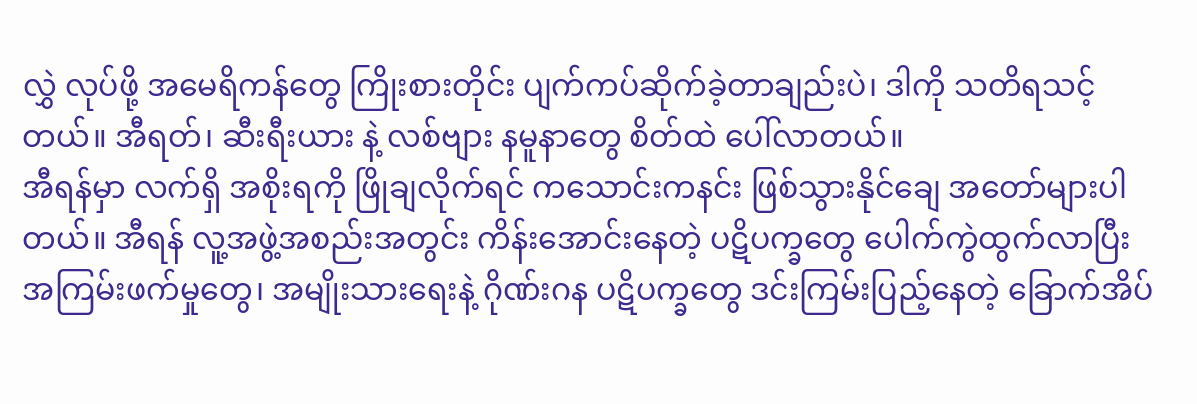လွှဲ လုပ်ဖို့ အမေရိကန်တွေ ကြိုးစားတိုင်း ပျက်ကပ်ဆိုက်ခဲ့တာချည်းပဲ၊ ဒါကို သတိရသင့်တယ်။ အီရတ်၊ ဆီးရီးယား နဲ့ လစ်ဗျား နမူနာတွေ စိတ်ထဲ ပေါ်လာတယ်။
အီရန်မှာ လက်ရှိ အစိုးရကို ဖြိုချလိုက်ရင် ကသောင်းကနင်း ဖြစ်သွားနိုင်ချေ အတော်များပါတယ်။ အီရန် လူ့အဖွဲ့အစည်းအတွင်း ကိန်းအောင်းနေတဲ့ ပဋိပက္ခတွေ ပေါက်ကွဲထွက်လာပြီး အကြမ်းဖက်မှုတွေ၊ အမျိုးသားရေးနဲ့ ဂိုဏ်းဂန ပဋိပက္ခတွေ ဒင်းကြမ်းပြည့်နေတဲ့ ခြောက်အိပ်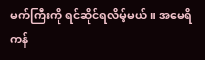မက်ကြီးကို ရင်ဆိုင်ရလိမ့်မယ်။ အမေရိကန်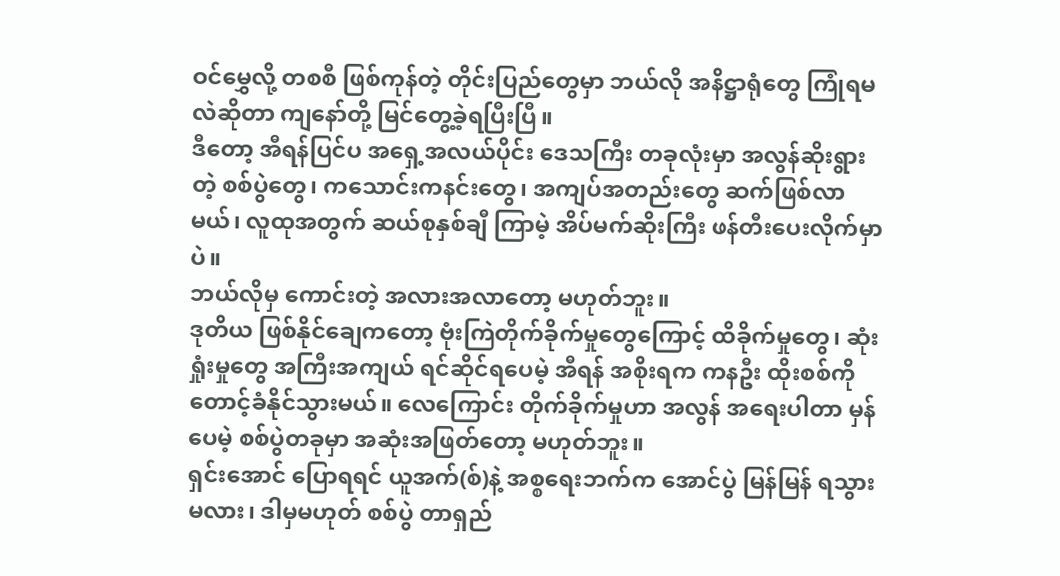ဝင်မွှေလို့ တစစီ ဖြစ်ကုန်တဲ့ တိုင်းပြည်တွေမှာ ဘယ်လို အနိဋ္ဌာရုံတွေ ကြုံရမလဲဆိုတာ ကျနော်တို့ မြင်တွေ့ခဲ့ရပြီးပြီ။
ဒီတော့ အီရန်ပြင်ပ အရှေ့အလယ်ပိုင်း ဒေသကြီး တခုလုံးမှာ အလွန်ဆိုးရွားတဲ့ စစ်ပွဲတွေ၊ ကသောင်းကနင်းတွေ၊ အကျပ်အတည်းတွေ ဆက်ဖြစ်လာမယ်၊ လူထုအတွက် ဆယ်စုနှစ်ချီ ကြာမဲ့ အိပ်မက်ဆိုးကြီး ဖန်တီးပေးလိုက်မှာပဲ။
ဘယ်လိုမှ ကောင်းတဲ့ အလားအလာတော့ မဟုတ်ဘူး။
ဒုတိယ ဖြစ်နိုင်ချေကတော့ ဗုံးကြဲတိုက်ခိုက်မှုတွေကြောင့် ထိခိုက်မှုတွေ၊ ဆုံးရှုံးမှုတွေ အကြီးအကျယ် ရင်ဆိုင်ရပေမဲ့ အီရန် အစိုးရက ကနဦး ထိုးစစ်ကို တောင့်ခံနိုင်သွားမယ်။ လေကြောင်း တိုက်ခိုက်မှုဟာ အလွန် အရေးပါတာ မှန်ပေမဲ့ စစ်ပွဲတခုမှာ အဆုံးအဖြတ်တော့ မဟုတ်ဘူး။
ရှင်းအောင် ပြောရရင် ယူအက်(စ်)နဲ့ အစ္စရေးဘက်က အောင်ပွဲ မြန်မြန် ရသွားမလား၊ ဒါမှမဟုတ် စစ်ပွဲ တာရှည်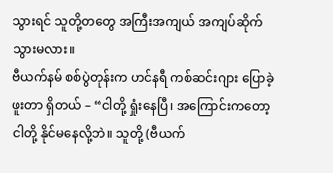သွားရင် သူတို့တတွေ အကြီးအကျယ် အကျပ်ဆိုက်သွားမလား။
ဗီယက်နမ် စစ်ပွဲတုန်းက ဟင်နရီ ကစ်ဆင်းဂျား ပြောခဲ့ဖူးတာ ရှိတယ် – “ငါတို့ ရှုံးနေပြီ၊ အကြောင်းကတော့ ငါတို့ နိုင်မနေလို့ဘဲ။ သူတို့ (ဗီယက်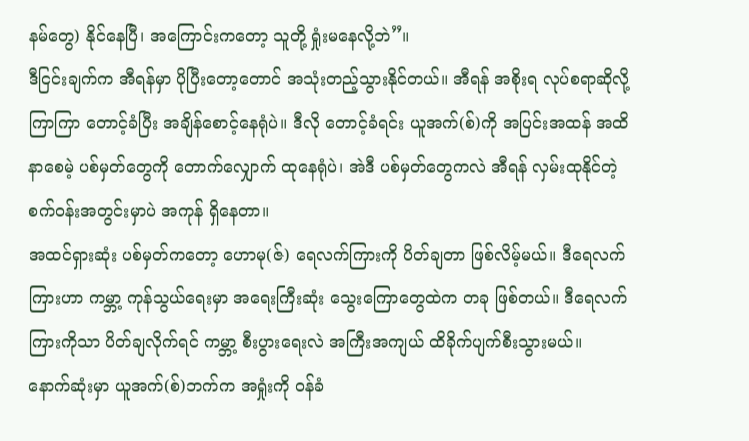နမ်တွေ) နိုင်နေပြီ၊ အကြောင်းကတော့ သူတို့ ရှုံးမနေလို့ဘဲ”။
ဒီငြင်းချက်က အီရန်မှာ ပိုပြီးတော့တောင် အသုံးတည့်သွားနိုင်တယ်။ အီရန် အစိုးရ လုပ်စရာဆိုလို့ ကြာကြာ တောင့်ခံပြီး အချိန်စောင့်နေရုံပဲ။ ဒီလို တောင့်ခံရင်း ယူအက်(စ်)ကို အပြင်းအထန် အထိနာစေမဲ့ ပစ်မှတ်တွေကို တောက်လျှောက် ထုနေရုံပဲ၊ အဲဒီ ပစ်မှတ်တွေကလဲ အီရန် လှမ်းထုနိုင်တဲ့ စက်ဝန်းအတွင်းမှာပဲ အကုန် ရှိနေတာ။
အထင်ရှားဆုံး ပစ်မှတ်ကတော့ ဟောမု(ဇ်) ရေလက်ကြားကို ပိတ်ချတာ ဖြစ်လိမ့်မယ်။ ဒီရေလက်ကြားဟာ ကမ္ဘာ့ ကုန်သွယ်ရေးမှာ အရေးကြီးဆုံး သွေးကြောတွေထဲက တခု ဖြစ်တယ်။ ဒီရေလက်ကြားကိုသာ ပိတ်ချလိုက်ရင် ကမ္ဘာ့ စီးပွားရေးလဲ အကြီးအကျယ် ထိခိုက်ပျက်စီးသွားမယ်။
နောက်ဆုံးမှာ ယူအက်(စ်)ဘက်က အရှုံးကို ဝန်ခံ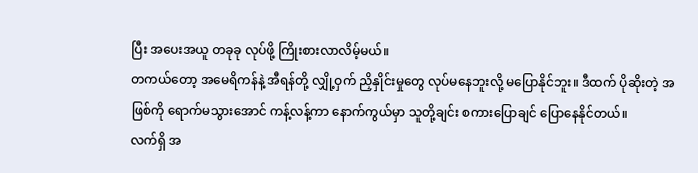ပြီး အပေးအယူ တခုခု လုပ်ဖို့ ကြိုးစားလာလိမ့်မယ်။
တကယ်တော့ အမေရိကန်နဲ့ အီရန်တို့ လျှို့ဝှက် ညှိနှိုင်းမှုတွေ လုပ်မနေဘူးလို့ မပြောနိုင်ဘူး။ ဒီထက် ပိုဆိုးတဲ့ အဖြစ်ကို ရောက်မသွားအောင် ကန့်လန့်ကာ နောက်ကွယ်မှာ သူတို့ချင်း စကားပြောချင် ပြောနေနိုင်တယ်။
လက်ရှိ အ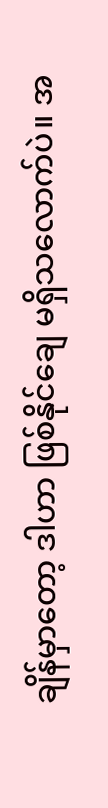ချိန်မှာတော့ ဒါဟာ ဖြစ်နိုင်ချေ မရှိသလောက်ပဲ။ အ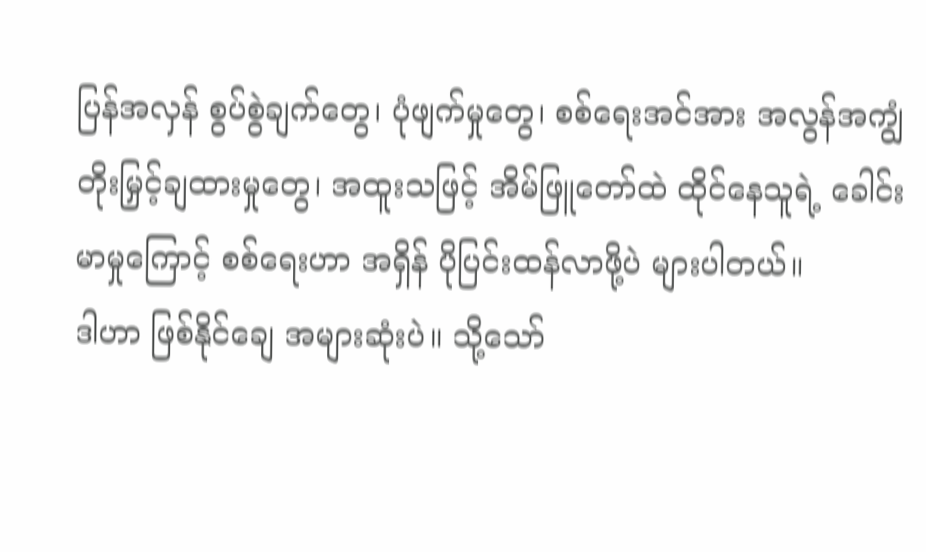ပြန်အလှန် စွပ်စွဲချက်တွေ၊ ပုံဖျက်မှုတွေ၊ စစ်ရေးအင်အား အလွန်အကျွံ တိုးမြှင့်ချထားမှုတွေ၊ အထူးသဖြင့် အိမ်ဖြူတော်ထဲ ထိုင်နေသူရဲ့ ခေါင်းမာမှုကြောင့် စစ်ရေးဟာ အရှိန် ပိုပြင်းထန်လာဖို့ပဲ များပါတယ်။
ဒါဟာ ဖြစ်နိုင်ချေ အများဆုံးပဲ။ သို့သော်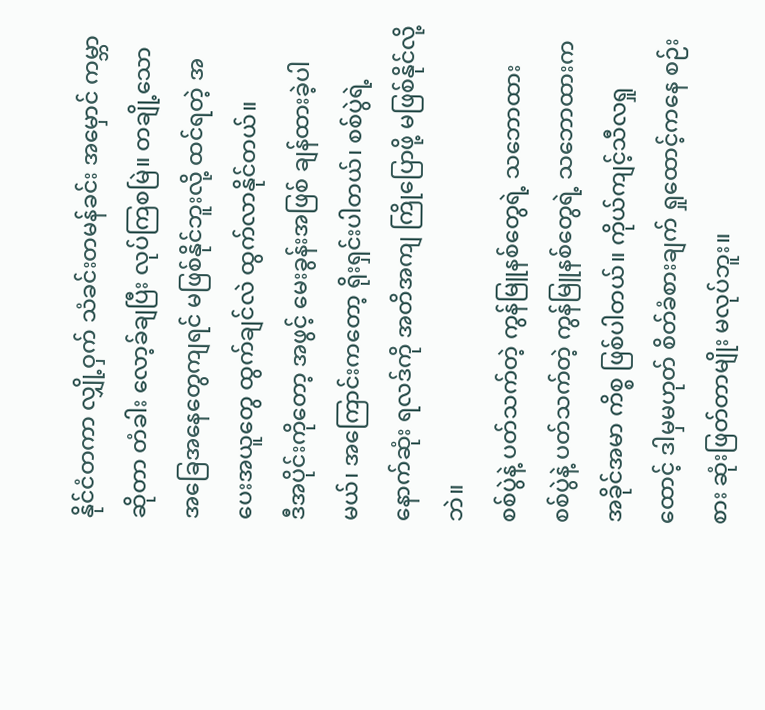နိုင်ငံတကာ လျှို့ဝှက် သံခင်းတမန်ခင်း အမှောင် ကမ္ဘာဆိုတာ တံခါး လော့ခ်ချပြီး လုပ်ကြစမြဲ။ တချို့သော အခြေအနေတွေကျရင် မဖြစ်နိုင်ဘူးလို့ ထင်ရတဲ့ အပေးအယူတွေ ထွက်ချင်လဲ ထွက်လာနိုင်တယ်။
ဒီအပိုင်းကိုတော့ အဖွင့် မေးခွန်းအဖြစ် ချန်ထားခဲ့ပါမယ်၊ အကြောင်းကတော့ ရိုးရှင်းပါတယ်၊ စစ်ပွဲရဲ့ နောက်ဆုံး ရလဒ်ကို အတိအကျ ကြိုပြောဖို့ မဖြစ်နိုင်လို့ဘဲ။
စစ်ပွဲနဲ့ ပတ်သက်တဲ့ ကွန်မြူနစ်တွေရဲ့ သဘောထား
စစ်ပွဲနဲ့ ပတ်သက်တဲ့ ကွန်မြူနစ်တွေရဲ့ သဘောထားက အခိုင်အမာ ကိစ္စ ဖြစ်ပါတယ်။ ကိုယ်ကျင့်သီလရှုထောင့် ဒါမှမဟုတ် စိတ်ခံစားချက် ရှုထောင့်ကနေ စဉ်းစား ဆုံးဖြတ်တာမျိုး မလုပ်ဘူး။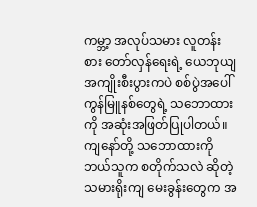ကမ္ဘာ့ အလုပ်သမား လူတန်းစား တော်လှန်ရေးရဲ့ ယေဘုယျ အကျိုးစီးပွားကပဲ စစ်ပွဲအပေါ် ကွန်မြူနစ်တွေရဲ့ သဘောထားကို အဆုံးအဖြတ်ပြုပါတယ်။
ကျနော်တို့ သဘောထားကို ဘယ်သူက စတိုက်သလဲ ဆိုတဲ့ သမားရိုးကျ မေးခွန်းတွေက အ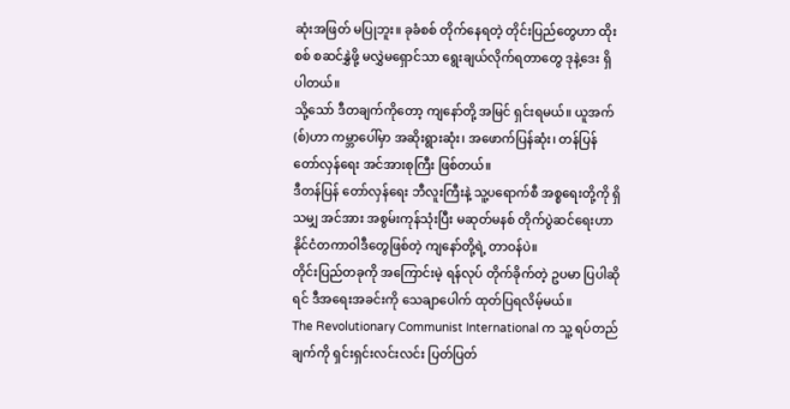ဆုံးအဖြတ် မပြုဘူး။ ခုခံစစ် တိုက်နေရတဲ့ တိုင်းပြည်တွေဟာ ထိုးစစ် စဆင်နွှဲဖို့ မလွှဲမရှောင်သာ ရွေးချယ်လိုက်ရတာတွေ ဒုနဲ့ဒေး ရှိပါတယ်။
သို့သော် ဒီတချက်ကိုတော့ ကျနော်တို့ အမြင် ရှင်းရမယ်။ ယူအက်(စ်)ဟာ ကမ္ဘာပေါ်မှာ အဆိုးရွားဆုံး၊ အဖောက်ပြန်ဆုံး၊ တန်ပြန် တော်လှန်ရေး အင်အားစုကြီး ဖြစ်တယ်။
ဒီတန်ပြန် တော်လှန်ရေး ဘီလူးကြီးနဲ့ သူ့ပရောက်စီ အစ္စရေးတို့ကို ရှိသမျှ အင်အား အစွမ်းကုန်သုံးပြီး မဆုတ်မနစ် တိုက်ပွဲဆင်ရေးဟာ နိုင်ငံတကာဝါဒီတွေဖြစ်တဲ့ ကျနော်တို့ရဲ့ တာဝန်ပဲ။
တိုင်းပြည်တခုကို အကြောင်းမဲ့ ရန်လုပ် တိုက်ခိုက်တဲ့ ဥပမာ ပြပါဆိုရင် ဒီအရေးအခင်းကို သေချာပေါက် ထုတ်ပြရလိမ့်မယ်။
The Revolutionary Communist International က သူ့ ရပ်တည်ချက်ကို ရှင်းရှင်းလင်းလင်း ပြတ်ပြတ်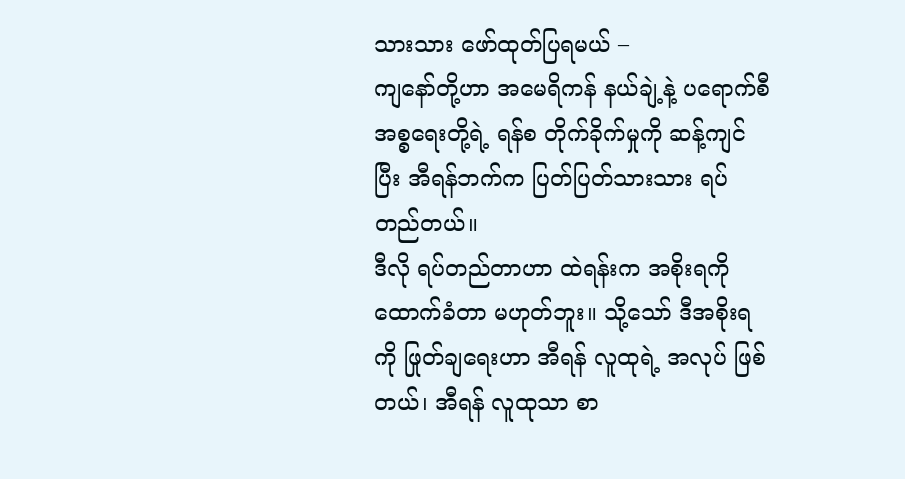သားသား ဖော်ထုတ်ပြရမယ် –
ကျနော်တို့ဟာ အမေရိကန် နယ်ချဲ့နဲ့ ပရောက်စီ အစ္စရေးတို့ရဲ့ ရန်စ တိုက်ခိုက်မှုကို ဆန့်ကျင်ပြီး အီရန်ဘက်က ပြတ်ပြတ်သားသား ရပ်တည်တယ်။
ဒီလို ရပ်တည်တာဟာ ထဲရန်းက အစိုးရကို ထောက်ခံတာ မဟုတ်ဘူး။ သို့သော် ဒီအစိုးရကို ဖြုတ်ချရေးဟာ အီရန် လူထုရဲ့ အလုပ် ဖြစ်တယ်၊ အီရန် လူထုသာ စာ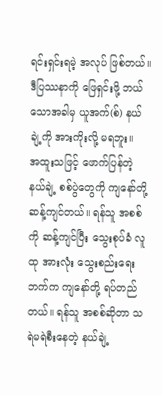ရင်းရှင်းရမဲ့ အလုပ် ဖြစ်တယ်။ ဒီပြဿနာကို ဖြေရှင်းဖို့ ဘယ်သောအခါမှ ယူအက်(စ်) နယ်ချဲ့ကို အားကိုးလို့ မရဘူး။
အထူးသဖြင့် ဖောက်ပြန်တဲ့ နယ်ချဲ့ စစ်ပွဲတွေကို ကျနော်တို့ ဆန့်ကျင်တယ်။ ရန်သူ အစစ်ကို ဆန့်ကျင်ပြီး သွေးစုပ်ခံ လူထု အားလုံး သွေးစည်းရေးဘက်က ကျနော်တို့ ရပ်တည်တယ်။ ရန်သူ အစစ်ဆိုတာ သရဲမရဲစီးနေတဲ့ နယ်ချဲ့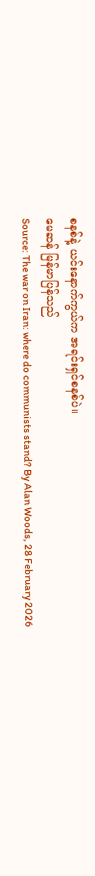စနစ်နဲ့ ယင်းနောက်ကွယ်က အရင်းရှင်စနစ်ပဲ။
မေဆန် မြန်မာပြန်သည်
Source: The war on Iran: where do communists stand? By Alan Woods, 28 February 2026